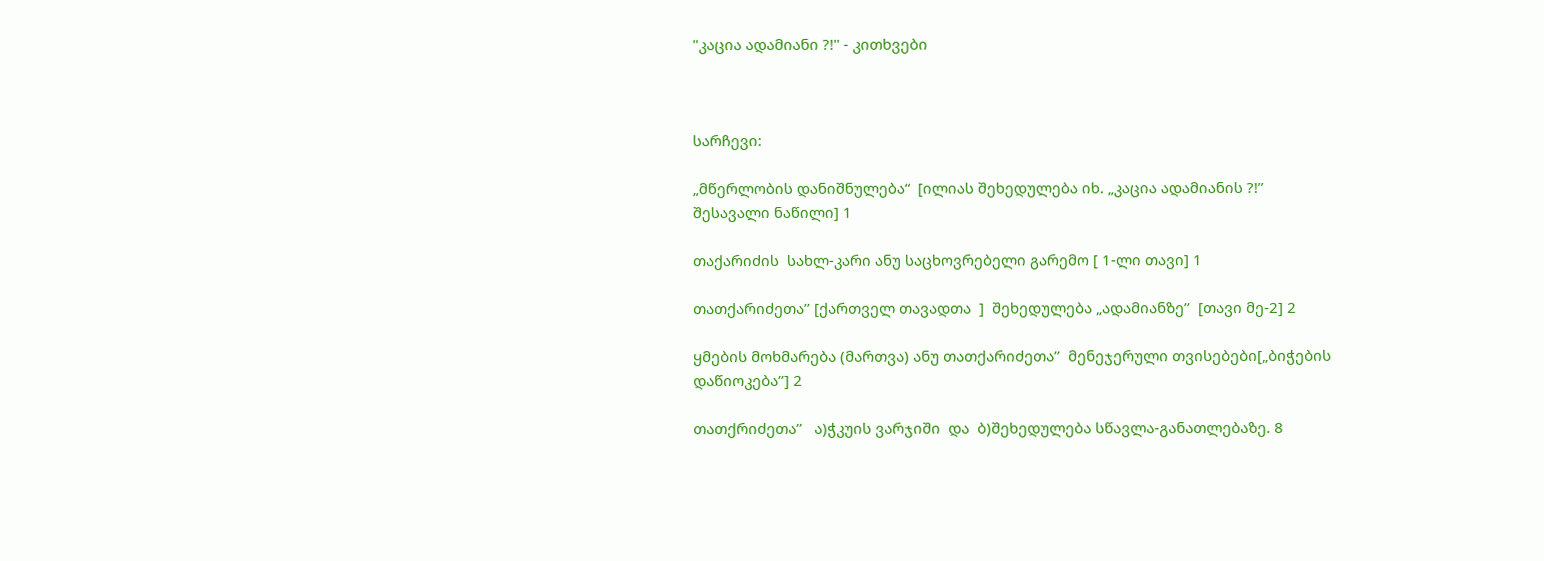"კაცია ადამიანი ?!'' - კითხვები



სარჩევი:

„მწერლობის დანიშნულება“  [ილიას შეხედულება იხ. „კაცია ადამიანის ?!’’ შესავალი ნაწილი] 1

თაქარიძის  სახლ-კარი ანუ საცხოვრებელი გარემო [ 1-ლი თავი] 1

თათქარიძეთა’’ [ქართველ თავადთა  ]  შეხედულება „ადამიანზე’’  [თავი მე-2] 2

ყმების მოხმარება (მართვა) ანუ თათქარიძეთა’’  მენეჯერული თვისებები[„ბიჭების დაწიოკება’’] 2

თათქრიძეთა’’   ა)ჭკუის ვარჯიში  და  ბ)შეხედულება სწავლა-განათლებაზე. 8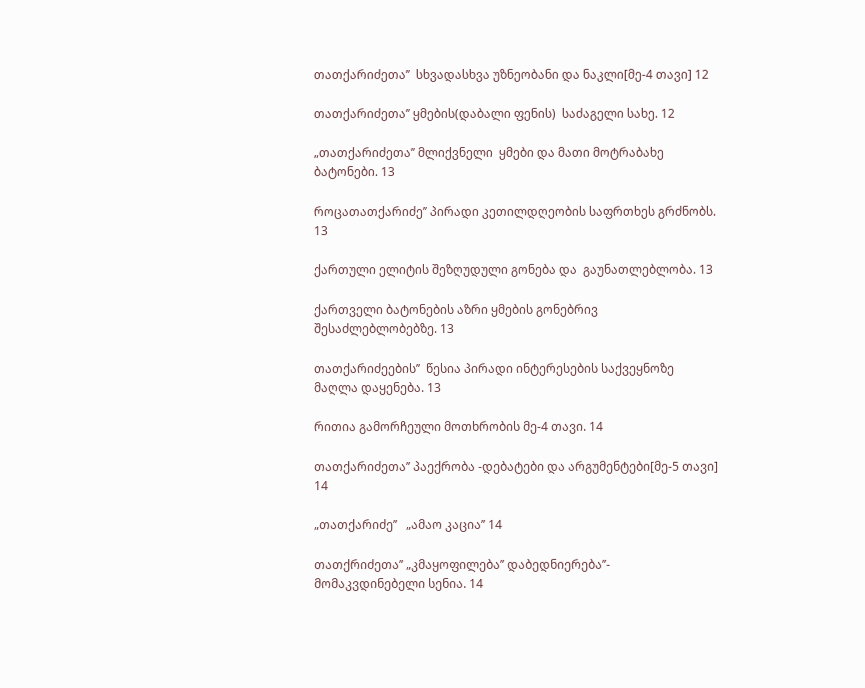თათქარიძეთა’’  სხვადასხვა უზნეობანი და ნაკლი[მე-4 თავი] 12

თათქარიძეთა’’ ყმების(დაბალი ფენის)  საძაგელი სახე. 12

„თათქარიძეთა’’ მლიქვნელი  ყმები და მათი მოტრაბახე ბატონები. 13

როცათათქარიძე’’ პირადი კეთილდღეობის საფრთხეს გრძნობს. 13

ქართული ელიტის შეზღუდული გონება და  გაუნათლებლობა. 13

ქართველი ბატონების აზრი ყმების გონებრივ შესაძლებლობებზე. 13

თათქარიძეების’’  წესია პირადი ინტერესების საქვეყნოზე მაღლა დაყენება. 13

რითია გამორჩეული მოთხრობის მე-4 თავი. 14

თათქარიძეთა’’ პაექრობა -დებატები და არგუმენტები[მე-5 თავი] 14

„თათქარიძე’’   „ამაო კაცია’’ 14

თათქრიძეთა’’ „კმაყოფილება’’ დაბედნიერება’’- მომაკვდინებელი სენია. 14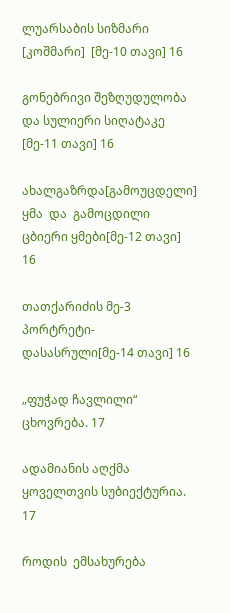ლუარსაბის სიზმარი [კოშმარი]  [მე-10 თავი] 16

გონებრივი შეზღუდულობა და სულიერი სიღატაკე [მე-11 თავი] 16

ახალგაზრდა[გამოუცდელი]  ყმა  და  გამოცდილი  ცბიერი ყმები[მე-12 თავი] 16

თათქარიძის მე-3 პორტრეტი-დასასრული[მე-14 თავი] 16

„ფუჭად ჩავლილი“  ცხოვრება. 17

ადამიანის აღქმა ყოველთვის სუბიექტურია. 17

როდის  ემსახურება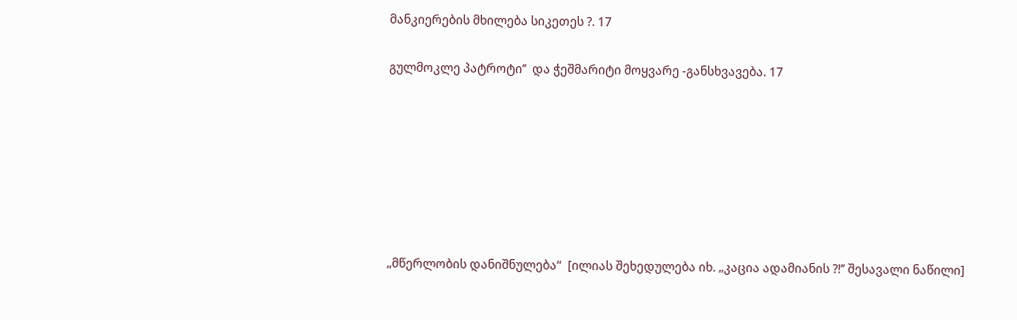მანკიერების მხილება სიკეთეს ?. 17

გულმოკლე პატროტი’’  და ჭეშმარიტი მოყვარე -განსხვავება. 17







„მწერლობის დანიშნულება“  [ილიას შეხედულება იხ. „კაცია ადამიანის ?!’’ შესავალი ნაწილი]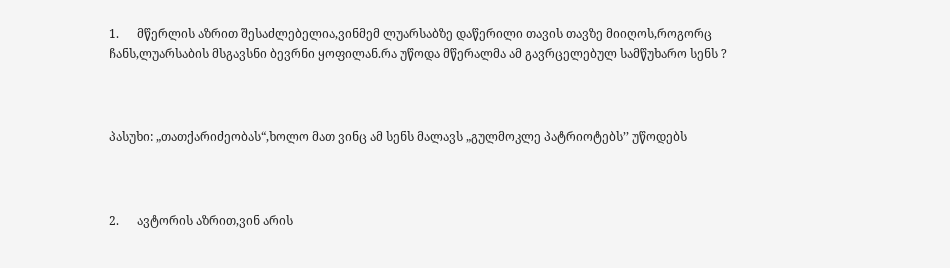1.      მწერლის აზრით შესაძლებელია,ვინმემ ლუარსაბზე დაწერილი თავის თავზე მიიღოს,როგორც ჩანს,ლუარსაბის მსგავსნი ბევრნი ყოფილან.რა უწოდა მწერალმა ამ გავრცელებულ სამწუხარო სენს ?



პასუხი: „თათქარიძეობას“,ხოლო მათ ვინც ამ სენს მალავს „გულმოკლე პატრიოტებს’’ უწოდებს



2.      ავტორის აზრით,ვინ არის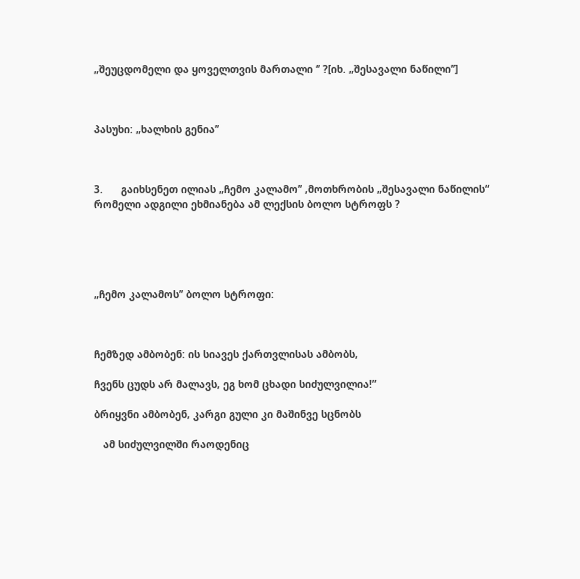„შეუცდომელი და ყოველთვის მართალი ‘’ ?[იხ. „შესავალი ნაწილი’’]



პასუხი: „ხალხის გენია’’



3.      გაიხსენეთ ილიას „ჩემო კალამო’’ ,მოთხრობის „შესავალი ნაწილის“ რომელი ადგილი ეხმიანება ამ ლექსის ბოლო სტროფს ?





„ჩემო კალამოს’’ ბოლო სტროფი:



ჩემზედ ამბობენ: ის სიავეს ქართვლისას ამბობს,

ჩვენს ცუდს არ მალავს, ეგ ხომ ცხადი სიძულვილია!”

ბრიყვნი ამბობენ, კარგი გული კი მაშინვე სცნობს

   ამ სიძულვილში რაოდენიც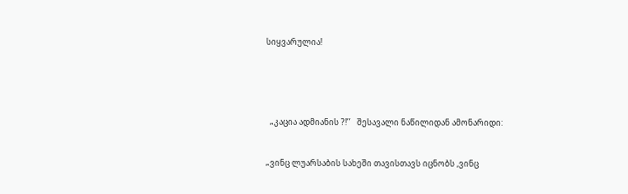სიყვარულია!



  „კაცია ადმიანის ?!’’   შესავალი ნაწილიდან ამონარიდი:

„ვინც ლუარსაბის სახეში თავისთავს იცნობს ,ვინც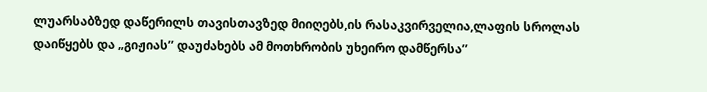ლუარსაბზედ დაწერილს თავისთავზედ მიიღებს,ის რასაკვირველია,ლაფის სროლას დაიწყებს და „გიჟიას’’ დაუძახებს ამ მოთხრობის უხეირო დამწერსა’’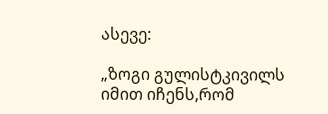ასევე:

„ზოგი გულისტკივილს იმით იჩენს,რომ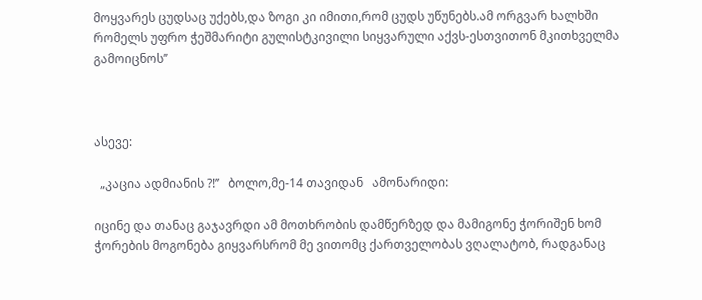მოყვარეს ცუდსაც უქებს,და ზოგი კი იმითი,რომ ცუდს უწუნებს.ამ ორგვარ ხალხში რომელს უფრო ჭეშმარიტი გულისტკივილი სიყვარული აქვს-ესთვითონ მკითხველმა გამოიცნოს’’



ასევე:

  „კაცია ადმიანის ?!’’   ბოლო,მე-14 თავიდან   ამონარიდი:

იცინე და თანაც გაჯავრდი ამ მოთხრობის დამწერზედ და მამიგონე ჭორიშენ ხომ ჭორების მოგონება გიყვარსრომ მე ვითომც ქართველობას ვღალატობ, რადგანაც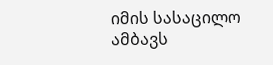იმის სასაცილო ამბავს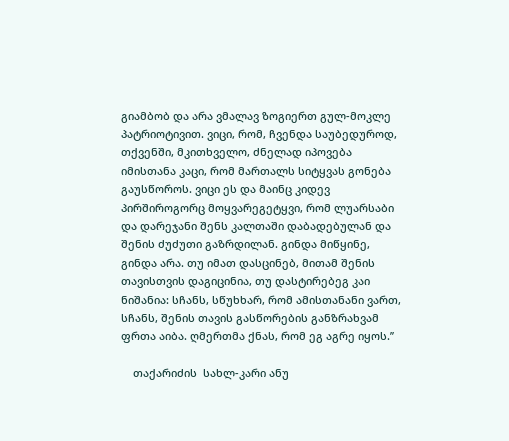გიამბობ და არა ვმალავ ზოგიერთ გულ-მოკლე პატრიოტივით. ვიცი, რომ, ჩვენდა საუბედუროდ, თქვენში, მკითხველო, ძნელად იპოვება იმისთანა კაცი, რომ მართალს სიტყვას გონება გაუსწოროს. ვიცი ეს და მაინც კიდევ პირშიროგორც მოყვარეგეტყვი, რომ ლუარსაბი და დარეჯანი შენს კალთაში დაბადებულან და შენის ძუძუთი გაზრდილან. გინდა მიწყინე, გინდა არა. თუ იმათ დასცინებ, მითამ შენის თავისთვის დაგიცინია, თუ დასტირებეგ კაი ნიშანია: სჩანს, სწუხხარ, რომ ამისთანანი ვართ, სჩანს, შენის თავის გასწორების განზრახვამ ფრთა აიბა. ღმერთმა ქნას, რომ ეგ აგრე იყოს.’’

    თაქარიძის  სახლ-კარი ანუ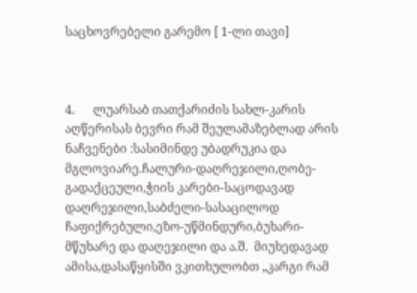საცხოვრებელი გარემო [ 1-ლი თავი]



4.      ლუარსაბ თათქარიძის სახლ-კარის აღწერისას ბევრი რამ შეულამაზებლად არის ნაჩვენები :სასიმინდე უბადრუკია და მგლოვიარე.ჩალური-დაღრეჯილი,ღობე-გადაქცეული,ჭიის კარები-საცოდავად დაღრეჯილი,საბძელი-სასაცილოდ ჩაფიქრებული,ეზო-უწმინდური,ბუხარი-მწუხარე და დაღეჯილი და ა.შ.  მიუხედავად ამისა,დასაწყისში ვკითხულობთ „კარგი რამ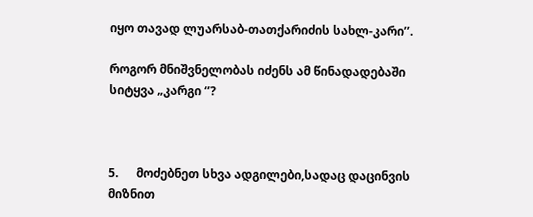იყო თავად ლუარსაბ-თათქარიძის სახლ-კარი’’.

როგორ მნიშვნელობას იძენს ამ წინადადებაში სიტყვა „კარგი ‘’?



5.      მოძებნეთ სხვა ადგილები,სადაც დაცინვის მიზნით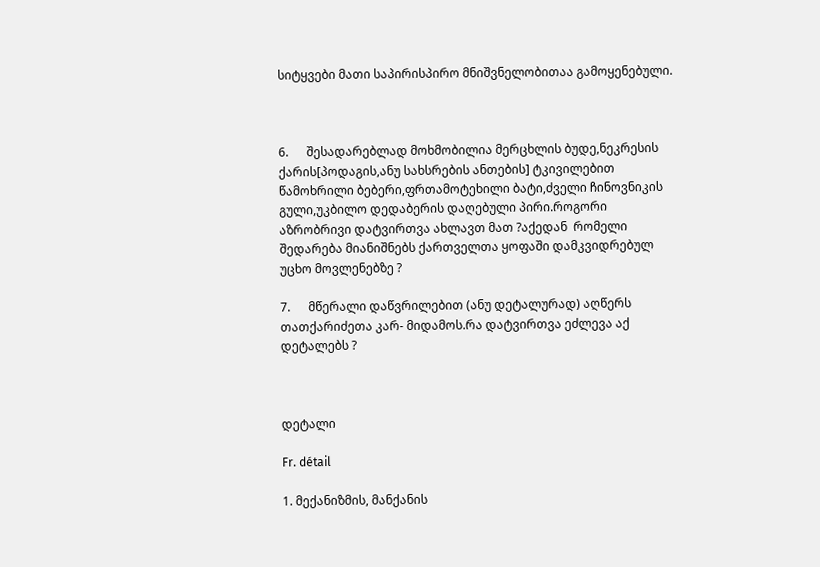სიტყვები მათი საპირისპირო მნიშვნელობითაა გამოყენებული.



6.      შესადარებლად მოხმობილია მერცხლის ბუდე,ნეკრესის ქარის[პოდაგის,ანუ სახსრების ანთების] ტკივილებით წამოხრილი ბებერი,ფრთამოტეხილი ბატი,ძველი ჩინოვნიკის გული,უკბილო დედაბერის დაღებული პირი.როგორი აზრობრივი დატვირთვა ახლავთ მათ ?აქედან  რომელი შედარება მიანიშნებს ქართველთა ყოფაში დამკვიდრებულ უცხო მოვლენებზე ?

7.      მწერალი დაწვრილებით (ანუ დეტალურად) აღწერს თათქარიძეთა კარ- მიდამოს.რა დატვირთვა ეძლევა აქ დეტალებს ?



დეტალი

Fr. détail

1. მექანიზმის, მანქანის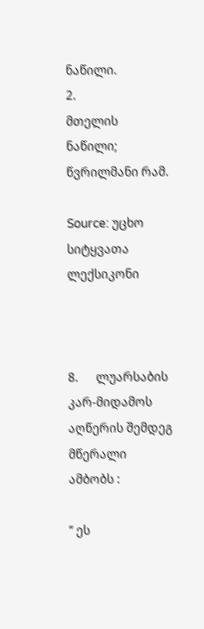ნაწილი.
2.
მთელის ნაწილი; წვრილმანი რამ.

Source: უცხო სიტყვათა ლექსიკონი



8.      ლუარსაბის კარ-მიდამოს აღწერის შემდეგ მწერალი ამბობს :

’’ ეს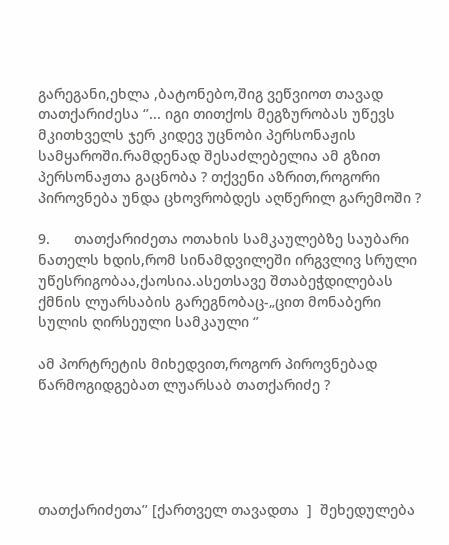გარეგანი,ეხლა ,ბატონებო,შიგ ვეწვიოთ თავად თათქარიძესა ‘’... იგი თითქოს მეგზურობას უწევს მკითხველს ჯერ კიდევ უცნობი პერსონაჟის სამყაროში.რამდენად შესაძლებელია ამ გზით პერსონაჟთა გაცნობა ? თქვენი აზრით,როგორი პიროვნება უნდა ცხოვრობდეს აღწერილ გარემოში ?

9.      თათქარიძეთა ოთახის სამკაულებზე საუბარი ნათელს ხდის,რომ სინამდვილეში ირგვლივ სრული უწესრიგობაა,ქაოსია.ასეთსავე შთაბეჭდილებას ქმნის ლუარსაბის გარეგნობაც-„ცით მონაბერი სულის ღირსეული სამკაული ‘’

ამ პორტრეტის მიხედვით,როგორ პიროვნებად წარმოგიდგებათ ლუარსაბ თათქარიძე ?





თათქარიძეთა’’ [ქართველ თავადთა  ]  შეხედულება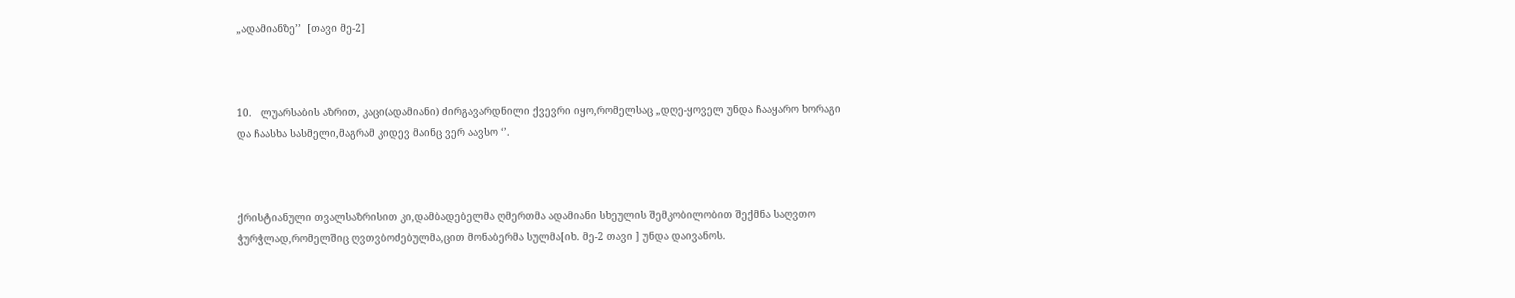„ადამიანზე’’  [თავი მე-2]



10.   ლუარსაბის აზრით, კაცი(ადამიანი) ძირგავარდნილი ქვევრი იყო,რომელსაც „დღე-ყოველ უნდა ჩააყარო ხორაგი და ჩაასხა სასმელი,მაგრამ კიდევ მაინც ვერ აავსო ‘’.



ქრისტიანული თვალსაზრისით კი,დამბადებელმა ღმერთმა ადამიანი სხეულის შემკობილობით შექმნა საღვთო ჭურჭლად,რომელშიც ღვთვბოძებულმა,ცით მონაბერმა სულმა[იხ. მე-2 თავი ] უნდა დაივანოს.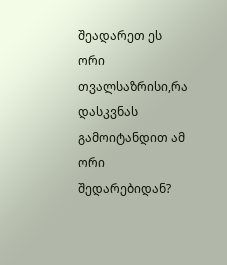შეადარეთ ეს ორი თვალსაზრისი,რა დასკვნას გამოიტანდით ამ ორი შედარებიდან?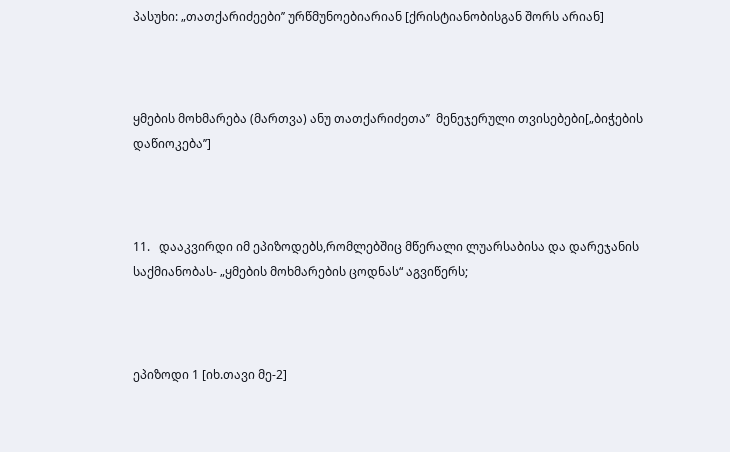პასუხი: „თათქარიძეები’’ ურწმუნოებიარიან [ქრისტიანობისგან შორს არიან]



ყმების მოხმარება (მართვა) ანუ თათქარიძეთა’’  მენეჯერული თვისებები[„ბიჭების დაწიოკება’’]



11.   დააკვირდი იმ ეპიზოდებს,რომლებშიც მწერალი ლუარსაბისა და დარეჯანის საქმიანობას- „ყმების მოხმარების ცოდნას“ აგვიწერს;



ეპიზოდი 1 [იხ.თავი მე-2]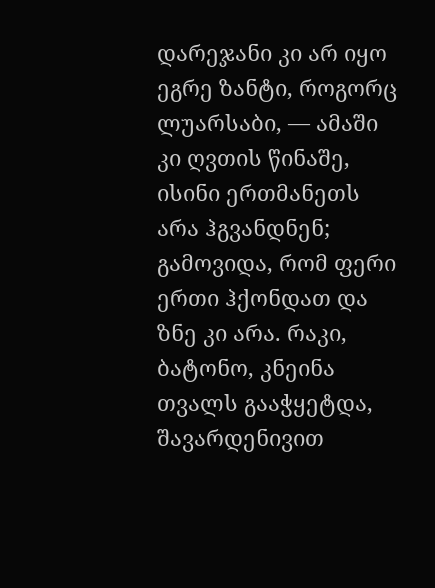დარეჯანი კი არ იყო ეგრე ზანტი, როგორც ლუარსაბი, — ამაში კი ღვთის წინაშე, ისინი ერთმანეთს არა ჰგვანდნენ; გამოვიდა, რომ ფერი ერთი ჰქონდათ და ზნე კი არა. რაკი, ბატონო, კნეინა თვალს გააჭყეტდა, შავარდენივით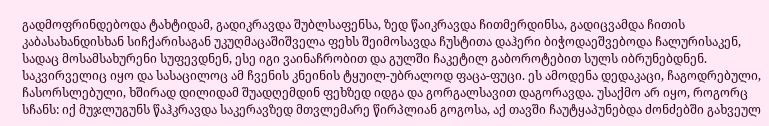გადმოფრინდებოდა ტახტიდამ, გადიკრავდა შუბლსაფენსა, ზედ წაიკრავდა ჩითმერდინსა, გადიცვამდა ჩითის კაბასახანდისხან სიჩქარისაგან უკუღმაცაშიშველა ფეხს შეიმოსავდა ჩუსტითა დაჰერი ბიჭოდაეშვებოდა ჩალურისაკენ, სადაც მოსამსახურენი სუფევდნენ, ესე იგი ვაინაჩრობით და გულში ჩაკეტილ გაბოროტებით სულს იბრუნებდნენ. საკვირველიც იყო და სასაცილოც ამ ჩვენის კნეინის ტყუილ-უბრალოდ ფაცა-ფუცი. ეს ამოდენა დედაკაცი, ჩაგოდრებული, ჩასორსლებული, ხშირად დილიდამ შუადღემდინ ფეხზედ იდგა და გორგალსავით დაგორავდა. უსაქმო არ იყო, როგორც სჩანს: იქ მუჯლუგუნს წაჰკრავდა საკერავზედ მთვლემარე წირპლიან გოგოსა, აქ თავში ჩაუტყაპუნებდა ძონძებში გახვეულ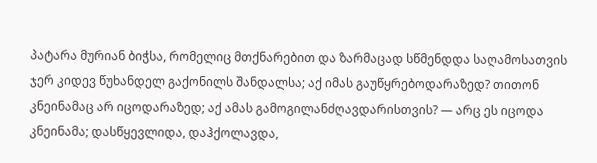პატარა მურიან ბიჭსა, რომელიც მთქნარებით და ზარმაცად სწმენდდა საღამოსათვის ჯერ კიდევ წუხანდელ გაქონილს შანდალსა; აქ იმას გაუწყრებოდარაზედ? თითონ კნეინამაც არ იცოდარაზედ; აქ ამას გამოგილანძღავდარისთვის? — არც ეს იცოდა კნეინამა; დასწყევლიდა, დაჰქოლავდა,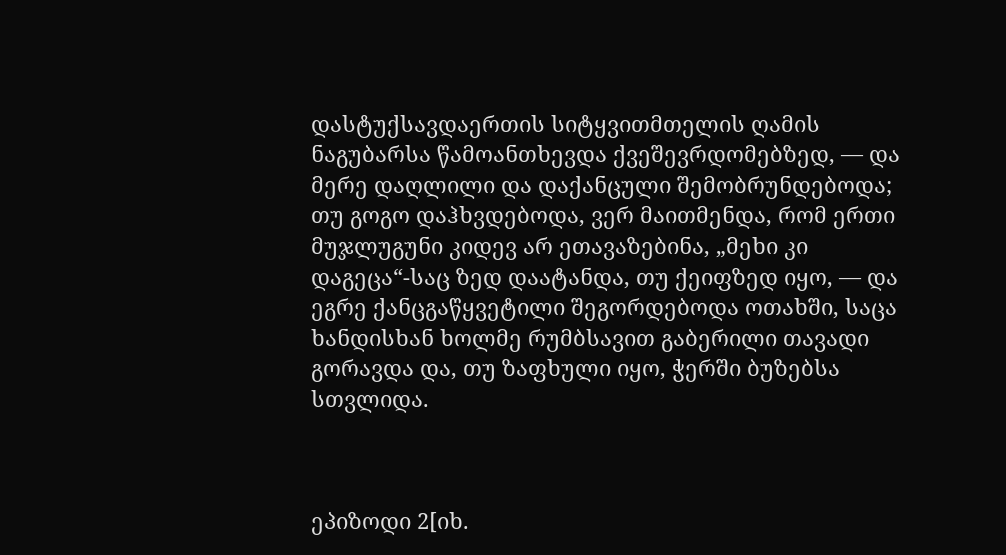დასტუქსავდაერთის სიტყვითმთელის ღამის ნაგუბარსა წამოანთხევდა ქვეშევრდომებზედ, — და მერე დაღლილი და დაქანცული შემობრუნდებოდა; თუ გოგო დაჰხვდებოდა, ვერ მაითმენდა, რომ ერთი მუჯლუგუნი კიდევ არ ეთავაზებინა, „მეხი კი დაგეცა“-საც ზედ დაატანდა, თუ ქეიფზედ იყო, — და ეგრე ქანცგაწყვეტილი შეგორდებოდა ოთახში, საცა ხანდისხან ხოლმე რუმბსავით გაბერილი თავადი გორავდა და, თუ ზაფხული იყო, ჭერში ბუზებსა სთვლიდა.



ეპიზოდი 2[იხ.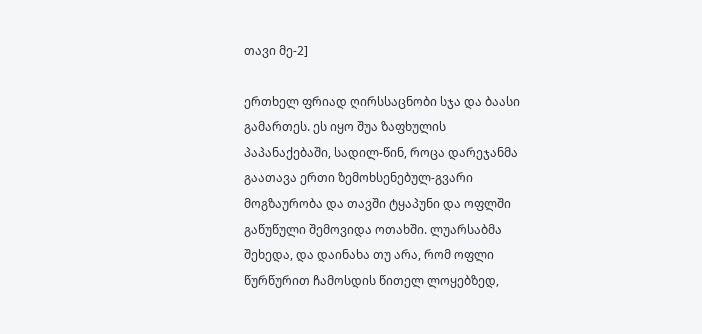თავი მე-2]

ერთხელ ფრიად ღირსსაცნობი სჯა და ბაასი გამართეს. ეს იყო შუა ზაფხულის პაპანაქებაში, სადილ-წინ, როცა დარეჯანმა გაათავა ერთი ზემოხსენებულ-გვარი მოგზაურობა და თავში ტყაპუნი და ოფლში გაწუწული შემოვიდა ოთახში. ლუარსაბმა შეხედა, და დაინახა თუ არა, რომ ოფლი წურწურით ჩამოსდის წითელ ლოყებზედ,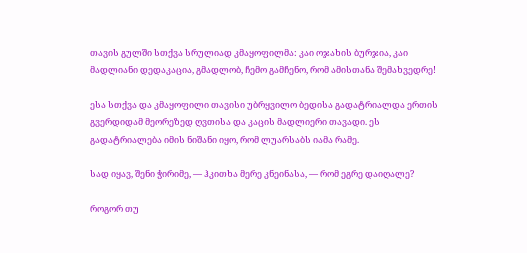თავის გულში სთქვა სრულიად კმაყოფილმა: კაი ოჯახის ბურჯია, კაი მადლიანი დედაკაცია, გმადლობ, ჩემო გამჩენო, რომ ამისთანა შემახვედრე!

ესა სთქვა და კმაყოფილი თავისი უბრყვილო ბედისა გადატრიალდა ერთის გვერდიდამ მეორეზედ ღვთისა და კაცის მადლიერი თავადი. ეს გადატრიალება იმის ნიშანი იყო, რომ ლუარსაბს იამა რამე.

სად იყავ, შენი ჭირიმე, — ჰკითხა მერე კნეინასა, — რომ ეგრე დაიღალე?

როგორ თუ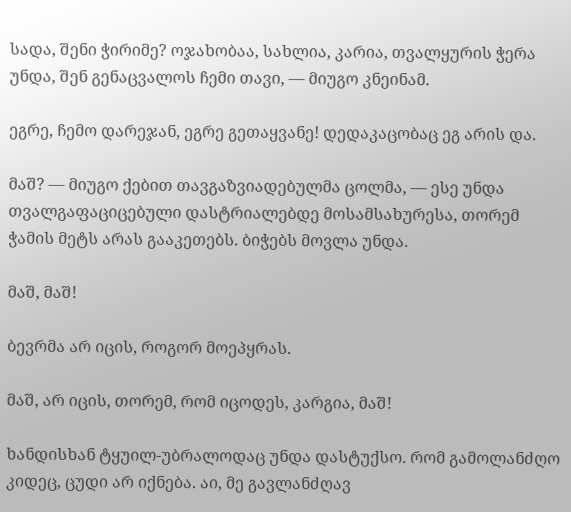სადა, შენი ჭირიმე? ოჯახობაა, სახლია, კარია, თვალყურის ჭერა უნდა, შენ გენაცვალოს ჩემი თავი, — მიუგო კნეინამ.

ეგრე, ჩემო დარეჯან, ეგრე გეთაყვანე! დედაკაცობაც ეგ არის და.

მაშ? — მიუგო ქებით თავგაზვიადებულმა ცოლმა, — ესე უნდა თვალგაფაციცებული დასტრიალებდე მოსამსახურესა, თორემ ჭამის მეტს არას გააკეთებს. ბიჭებს მოვლა უნდა.

მაშ, მაშ!

ბევრმა არ იცის, როგორ მოეპყრას.

მაშ, არ იცის, თორემ, რომ იცოდეს, კარგია, მაშ!

ხანდისხან ტყუილ-უბრალოდაც უნდა დასტუქსო. რომ გამოლანძღო კიდეც, ცუდი არ იქნება. აი, მე გავლანძღავ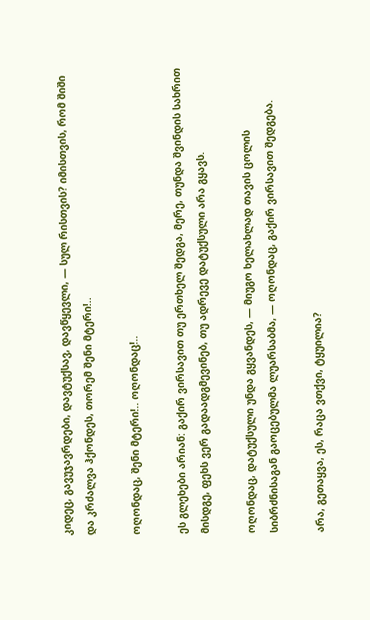კიდეც, გავუჯავრდები, დავტუქსავ, დავწყევლი, — სულ რისთვის? იმისთვის, რომ შიში და კრძალვა ჰქონდეს, თორემ შენი მტერი!..

ოღონდაც, შენი მტერი!.. ოღონდაც!..

ეს გლეხები არიან: გაქირ ვირსავით თუ ერთხელ შედგა, მერე, თუნდა შვინდის სახრით მისდგე, ფეხს ვერ გადაადგმევინებ, თუ ადრევე დატუქსული არა გყავს.

ოღონდაც, დატუქსული უნდა გყვანდეს, — მიუგო ხელახლად თავის ცოლის სიბრძნისაგან გაოცებულმა ლუარსაბმა, — ოღონდაც, გაქირ ვირსავით შედგება.

არა, გეთაყვა, ეს, რაცა ვთქვი, ტყუილია?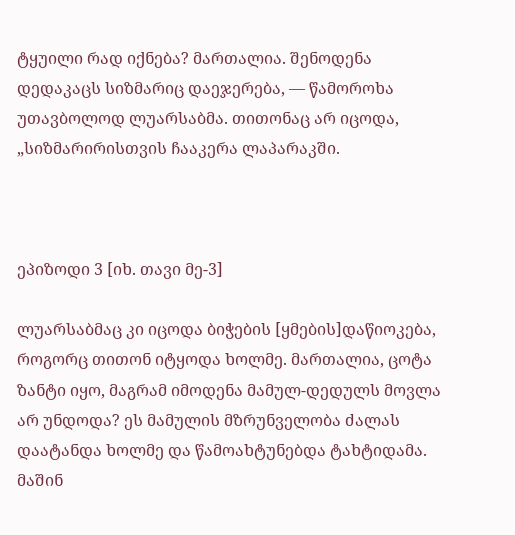ტყუილი რად იქნება? მართალია. შენოდენა დედაკაცს სიზმარიც დაეჯერება, — წამოროხა უთავბოლოდ ლუარსაბმა. თითონაც არ იცოდა, „სიზმარირისთვის ჩააკერა ლაპარაკში.



ეპიზოდი 3 [იხ. თავი მე-3]

ლუარსაბმაც კი იცოდა ბიჭების [ყმების]დაწიოკება, როგორც თითონ იტყოდა ხოლმე. მართალია, ცოტა ზანტი იყო, მაგრამ იმოდენა მამულ-დედულს მოვლა არ უნდოდა? ეს მამულის მზრუნველობა ძალას დაატანდა ხოლმე და წამოახტუნებდა ტახტიდამა. მაშინ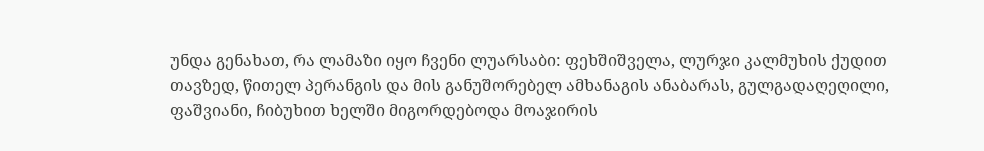უნდა გენახათ, რა ლამაზი იყო ჩვენი ლუარსაბი: ფეხშიშველა, ლურჯი კალმუხის ქუდით თავზედ, წითელ პერანგის და მის განუშორებელ ამხანაგის ანაბარას, გულგადაღეღილი, ფაშვიანი, ჩიბუხით ხელში მიგორდებოდა მოაჯირის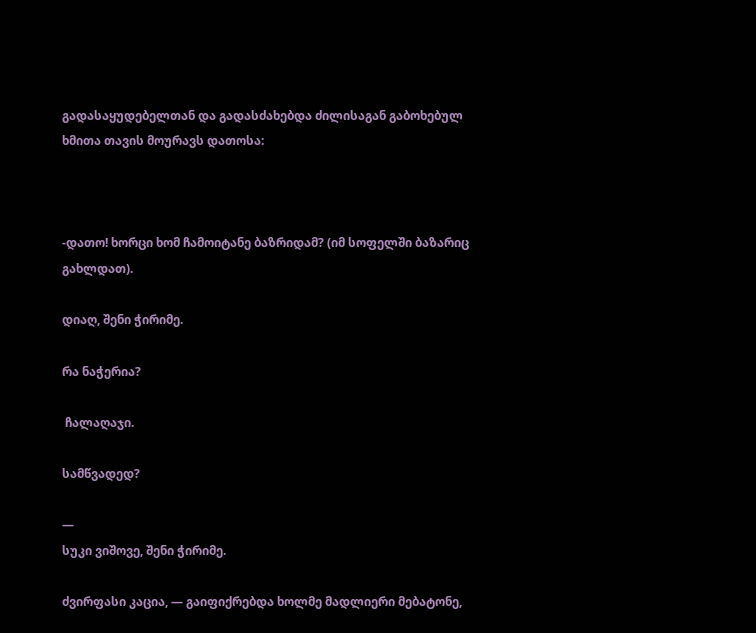გადასაყუდებელთან და გადასძახებდა ძილისაგან გაბოხებულ ხმითა თავის მოურავს დათოსა:



-დათო! ხორცი ხომ ჩამოიტანე ბაზრიდამ? (იმ სოფელში ბაზარიც გახლდათ).

დიაღ, შენი ჭირიმე.

რა ნაჭერია?

 ჩალაღაჯი.

სამწვადედ?

—
სუკი ვიშოვე, შენი ჭირიმე.

ძვირფასი კაცია, — გაიფიქრებდა ხოლმე მადლიერი მებატონე,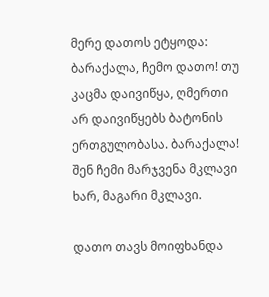მერე დათოს ეტყოდა: ბარაქალა, ჩემო დათო! თუ კაცმა დაივიწყა, ღმერთი არ დაივიწყებს ბატონის ერთგულობასა. ბარაქალა! შენ ჩემი მარჯვენა მკლავი ხარ, მაგარი მკლავი.

დათო თავს მოიფხანდა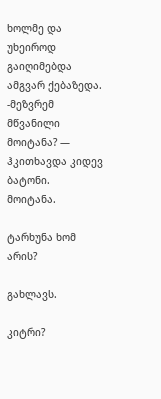ხოლმე და უხეიროდ გაიღიმებდა ამგვარ ქებაზედა.
-მეზვრემ მწვანილი მოიტანა? — ჰკითხავდა კიდევ ბატონი.
მოიტანა.

ტარხუნა ხომ არის?

გახლავს.

კიტრი?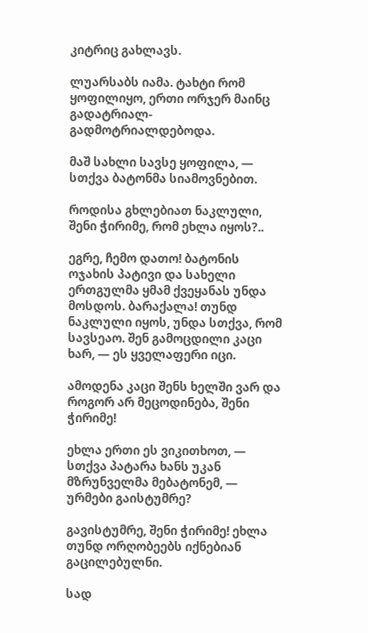კიტრიც გახლავს.

ლუარსაბს იამა. ტახტი რომ ყოფილიყო, ერთი ორჯერ მაინც გადატრიალ-გადმოტრიალდებოდა.

მაშ სახლი სავსე ყოფილა, — სთქვა ბატონმა სიამოვნებით.

როდისა გხლებიათ ნაკლული, შენი ჭირიმე, რომ ეხლა იყოს?..

ეგრე, ჩემო დათო! ბატონის ოჯახის პატივი და სახელი ერთგულმა ყმამ ქვეყანას უნდა მოსდოს. ბარაქალა! თუნდ ნაკლული იყოს, უნდა სთქვა, რომ სავსეაო. შენ გამოცდილი კაცი ხარ, — ეს ყველაფერი იცი.

ამოდენა კაცი შენს ხელში ვარ და როგორ არ მეცოდინება, შენი ჭირიმე!

ეხლა ერთი ეს ვიკითხოთ, — სთქვა პატარა ხანს უკან მზრუნველმა მებატონემ, — ურმები გაისტუმრე?

გავისტუმრე, შენი ჭირიმე! ეხლა თუნდ ორღობეებს იქნებიან გაცილებულნი.

სად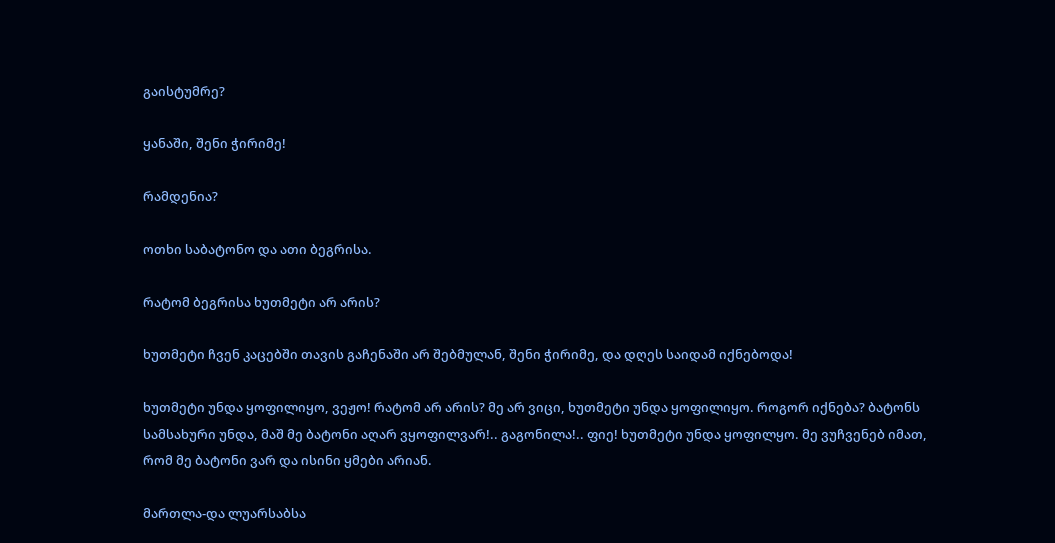გაისტუმრე?

ყანაში, შენი ჭირიმე!

რამდენია?

ოთხი საბატონო და ათი ბეგრისა.

რატომ ბეგრისა ხუთმეტი არ არის?

ხუთმეტი ჩვენ კაცებში თავის გაჩენაში არ შებმულან, შენი ჭირიმე, და დღეს საიდამ იქნებოდა!

ხუთმეტი უნდა ყოფილიყო, ვეჟო! რატომ არ არის? მე არ ვიცი, ხუთმეტი უნდა ყოფილიყო. როგორ იქნება? ბატონს სამსახური უნდა, მაშ მე ბატონი აღარ ვყოფილვარ!.. გაგონილა!.. ფიე! ხუთმეტი უნდა ყოფილყო. მე ვუჩვენებ იმათ, რომ მე ბატონი ვარ და ისინი ყმები არიან.

მართლა-და ლუარსაბსა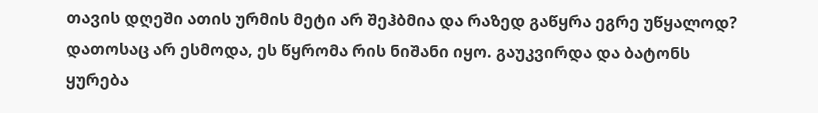თავის დღეში ათის ურმის მეტი არ შეჰბმია და რაზედ გაწყრა ეგრე უწყალოდ? დათოსაც არ ესმოდა, ეს წყრომა რის ნიშანი იყო. გაუკვირდა და ბატონს ყურება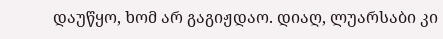დაუწყო, ხომ არ გაგიჟდაო. დიაღ, ლუარსაბი კი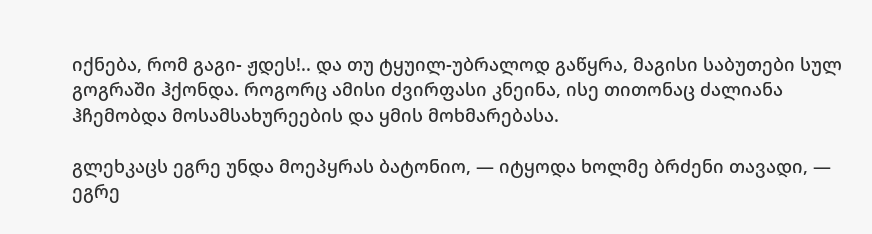იქნება, რომ გაგი- ჟდეს!.. და თუ ტყუილ-უბრალოდ გაწყრა, მაგისი საბუთები სულ გოგრაში ჰქონდა. როგორც ამისი ძვირფასი კნეინა, ისე თითონაც ძალიანა ჰჩემობდა მოსამსახურეების და ყმის მოხმარებასა.

გლეხკაცს ეგრე უნდა მოეპყრას ბატონიო, — იტყოდა ხოლმე ბრძენი თავადი, — ეგრე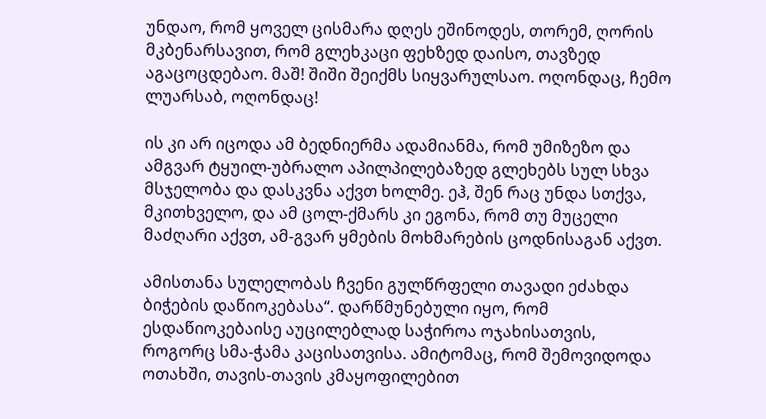უნდაო, რომ ყოველ ცისმარა დღეს ეშინოდეს, თორემ, ღორის მკბენარსავით, რომ გლეხკაცი ფეხზედ დაისო, თავზედ აგაცოცდებაო. მაშ! შიში შეიქმს სიყვარულსაო. ოღონდაც, ჩემო ლუარსაბ, ოღონდაც!

ის კი არ იცოდა ამ ბედნიერმა ადამიანმა, რომ უმიზეზო და ამგვარ ტყუილ-უბრალო აპილპილებაზედ გლეხებს სულ სხვა მსჯელობა და დასკვნა აქვთ ხოლმე. ეჰ, შენ რაც უნდა სთქვა, მკითხველო, და ამ ცოლ-ქმარს კი ეგონა, რომ თუ მუცელი მაძღარი აქვთ, ამ-გვარ ყმების მოხმარების ცოდნისაგან აქვთ.

ამისთანა სულელობას ჩვენი გულწრფელი თავადი ეძახდა ბიჭების დაწიოკებასა“. დარწმუნებული იყო, რომ ესდაწიოკებაისე აუცილებლად საჭიროა ოჯახისათვის, როგორც სმა-ჭამა კაცისათვისა. ამიტომაც, რომ შემოვიდოდა ოთახში, თავის-თავის კმაყოფილებით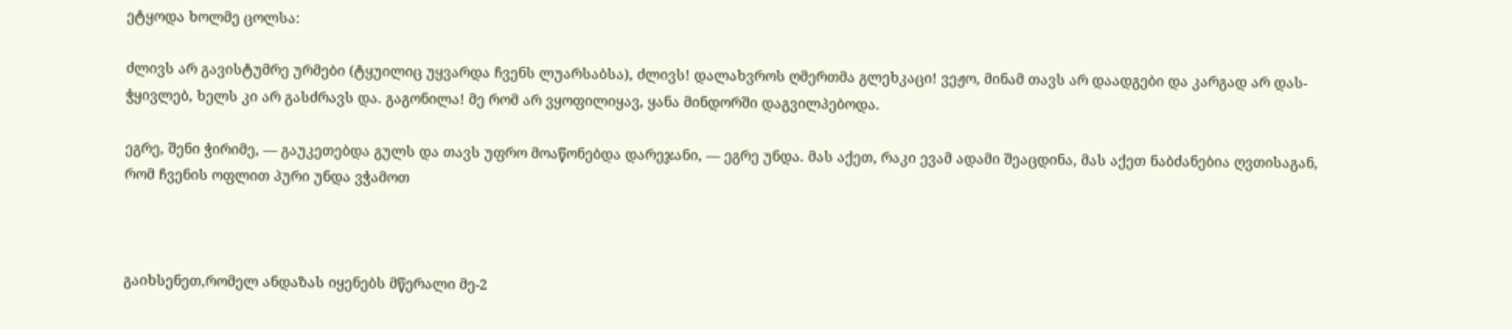ეტყოდა ხოლმე ცოლსა:

ძლივს არ გავისტუმრე ურმები (ტყუილიც უყვარდა ჩვენს ლუარსაბსა), ძლივს! დალახვროს ღმერთმა გლეხკაცი! ვეჟო, მინამ თავს არ დაადგები და კარგად არ დას- ჭყივლებ, ხელს კი არ გასძრავს და. გაგონილა! მე რომ არ ვყოფილიყავ, ყანა მინდორში დაგვილპებოდა.

ეგრე, შენი ჭირიმე, — გაუკეთებდა გულს და თავს უფრო მოაწონებდა დარეჯანი, — ეგრე უნდა. მას აქეთ, რაკი ევამ ადამი შეაცდინა, მას აქეთ ნაბძანებია ღვთისაგან, რომ ჩვენის ოფლით პური უნდა ვჭამოთ



გაიხსენეთ,რომელ ანდაზას იყენებს მწერალი მე-2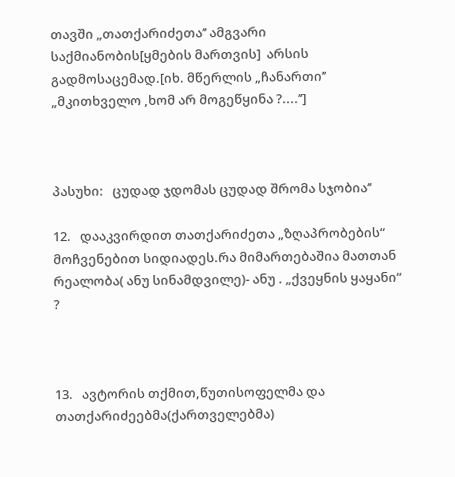თავში „თათქარიძეთა’’ ამგვარი საქმიანობის[ყმების მართვის]  არსის გადმოსაცემად.[იხ. მწერლის „ჩანართი’’ „მკითხველო ,ხომ არ მოგეწყინა ?....’’]



პასუხი:   ცუდად ჯდომას ცუდად შრომა სჯობია’’

12.   დააკვირდით თათქარიძეთა „ზღაპრობების“ მოჩვენებით სიდიადეს.რა მიმართებაშია მათთან რეალობა( ანუ სინამდვილე)- ანუ . „ქვეყნის ყაყანი“ ?



13.   ავტორის თქმით,წუთისოფელმა და თათქარიძეებმა(ქართველებმა)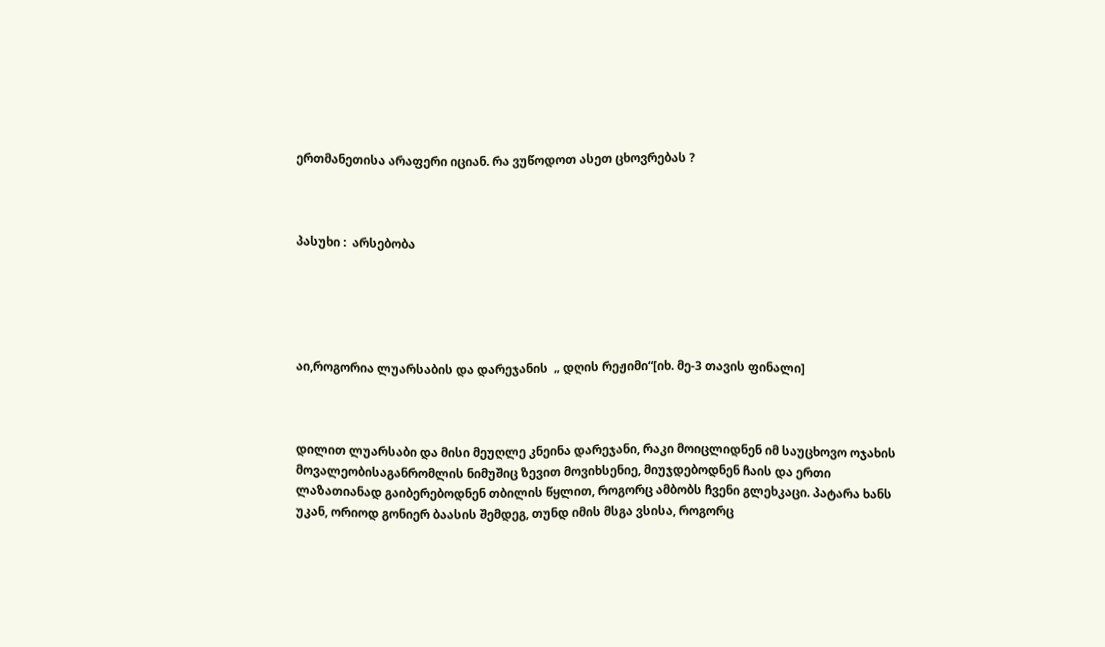ერთმანეთისა არაფერი იციან. რა ვუწოდოთ ასეთ ცხოვრებას ?



პასუხი :  არსებობა





აი,როგორია ლუარსაბის და დარეჯანის  „ დღის რეჟიმი“[იხ. მე-3 თავის ფინალი]



დილით ლუარსაბი და მისი მეუღლე კნეინა დარეჯანი, რაკი მოიცლიდნენ იმ საუცხოვო ოჯახის მოვალეობისაგანრომლის ნიმუშიც ზევით მოვიხსენიე, მიუჯდებოდნენ ჩაის და ერთი ლაზათიანად გაიბერებოდნენ თბილის წყლით, როგორც ამბობს ჩვენი გლეხკაცი. პატარა ხანს უკან, ორიოდ გონიერ ბაასის შემდეგ, თუნდ იმის მსგა ვსისა, როგორც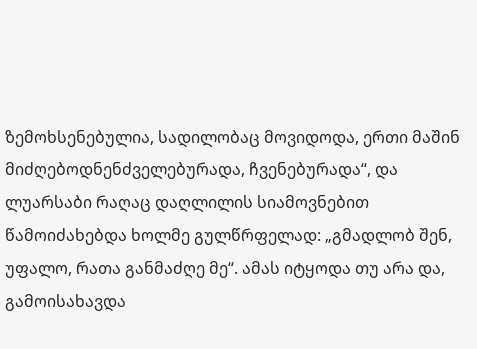ზემოხსენებულია, სადილობაც მოვიდოდა, ერთი მაშინ მიძღებოდნენძველებურადა, ჩვენებურადა“, და ლუარსაბი რაღაც დაღლილის სიამოვნებით წამოიძახებდა ხოლმე გულწრფელად: „გმადლობ შენ, უფალო, რათა განმაძღე მე“. ამას იტყოდა თუ არა და, გამოისახავდა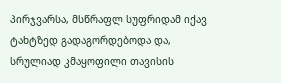პირჯვარსა, მსწრაფლ სუფრიდამ იქავ ტახტზედ გადაგორდებოდა და, სრულიად კმაყოფილი თავისის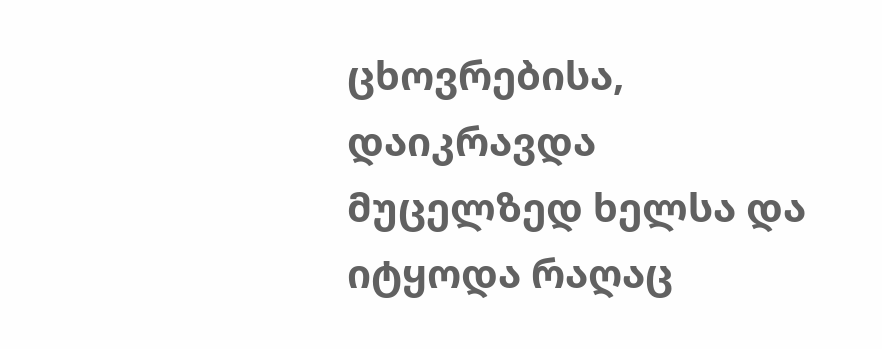ცხოვრებისა, დაიკრავდა მუცელზედ ხელსა და იტყოდა რაღაც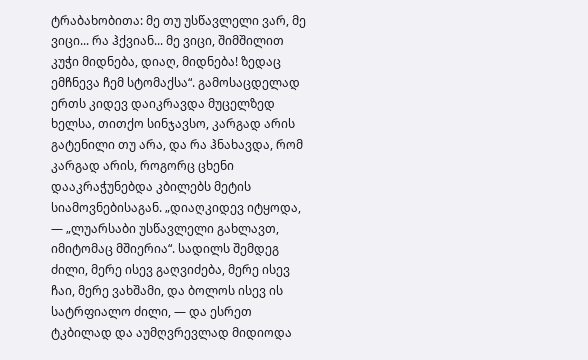ტრაბახობითა: მე თუ უსწავლელი ვარ, მე ვიცი... რა ჰქვიან... მე ვიცი, შიმშილით კუჭი მიდნება, დიაღ, მიდნება! ზედაც ემჩნევა ჩემ სტომაქსა“. გამოსაცდელად ერთს კიდევ დაიკრავდა მუცელზედ ხელსა, თითქო სინჯავსო, კარგად არის გატენილი თუ არა, და რა ჰნახავდა, რომ კარგად არის, როგორც ცხენი დააკრაჭუნებდა კბილებს მეტის სიამოვნებისაგან. „დიაღკიდევ იტყოდა, — „ლუარსაბი უსწავლელი გახლავთ, იმიტომაც მშიერია“. სადილს შემდეგ ძილი, მერე ისევ გაღვიძება, მერე ისევ ჩაი, მერე ვახშამი, და ბოლოს ისევ ის სატრფიალო ძილი, — და ესრეთ ტკბილად და აუმღვრევლად მიდიოდა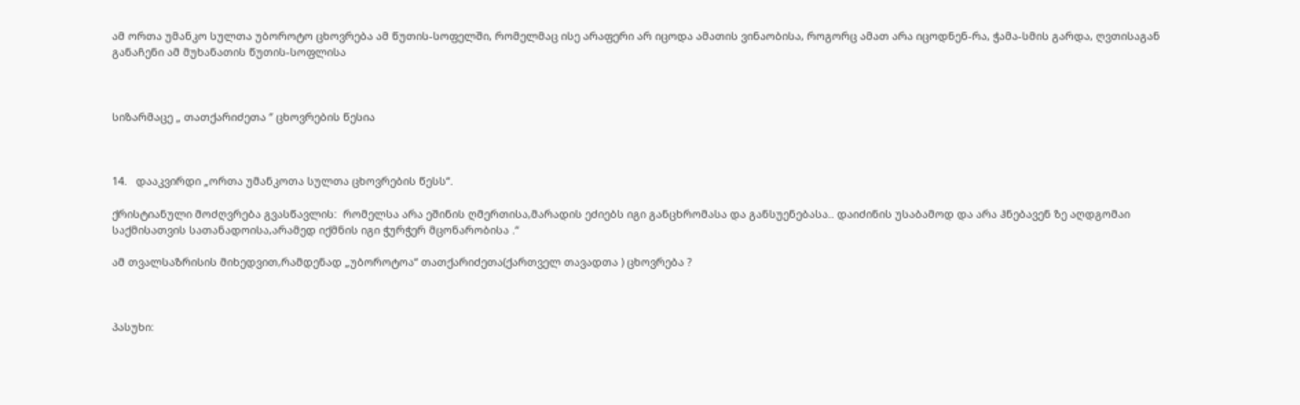ამ ორთა უმანკო სულთა უბოროტო ცხოვრება ამ წუთის-სოფელში, რომელმაც ისე არაფერი არ იცოდა ამათის ვინაობისა, როგორც ამათ არა იცოდნენ-რა, ჭამა-სმის გარდა, ღვთისაგან განაჩენი ამ მუხანათის წუთის-სოფლისა



სიზარმაცე „ თათქარიძეთა ‘’ ცხოვრების წესია



14.   დააკვირდი „ორთა უმანკოთა სულთა ცხოვრების წესს“.

ქრისტიანული მოძღვრება გვასწავლის:  რომელსა არა ეშინის ღმერთისა,მარადის ეძიებს იგი განცხრომასა და განსუენებასა.. დაიძინის უსაბამოდ და არა ჰნებავენ ზე აღდგომაი საქმისათვის სათანადოისა,არამედ იქმნის იგი ჭურჭერ მცონარობისა .“

ამ თვალსაზრისის მიხედვით,რამდენად „უბოროტოა“ თათქარიძეთა(ქართველ თავადთა ) ცხოვრება ?



პასუხი: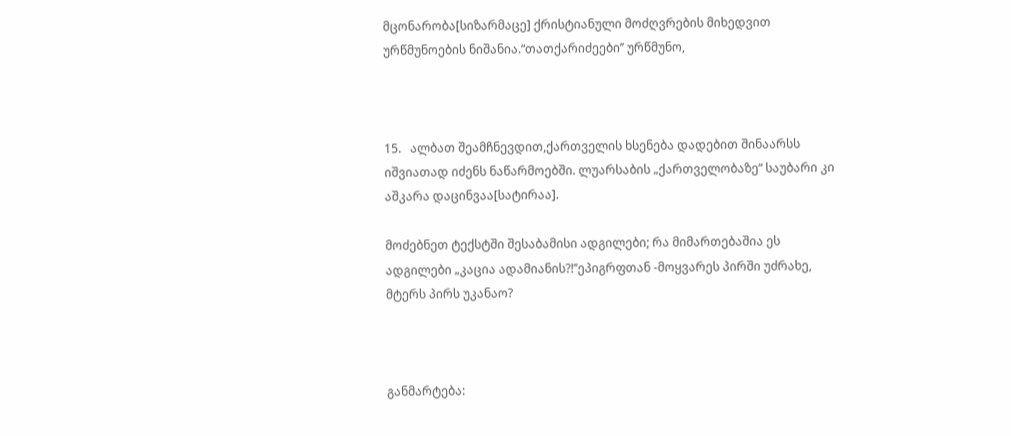მცონარობა[სიზარმაცე] ქრისტიანული მოძღვრების მიხედვით ურწმუნოების ნიშანია.“თათქარიძეები’’ ურწმუნო,



15.   ალბათ შეამჩნევდით,ქართველის ხსენება დადებით შინაარსს იშვიათად იძენს ნაწარმოებში. ლუარსაბის „ქართველობაზე“ საუბარი კი აშკარა დაცინვაა[სატირაა].

მოძებნეთ ტექსტში შესაბამისი ადგილები; რა მიმართებაშია ეს ადგილები „კაცია ადამიანის?!’’ეპიგრფთან -მოყვარეს პირში უძრახე, მტერს პირს უკანაო?



განმარტება: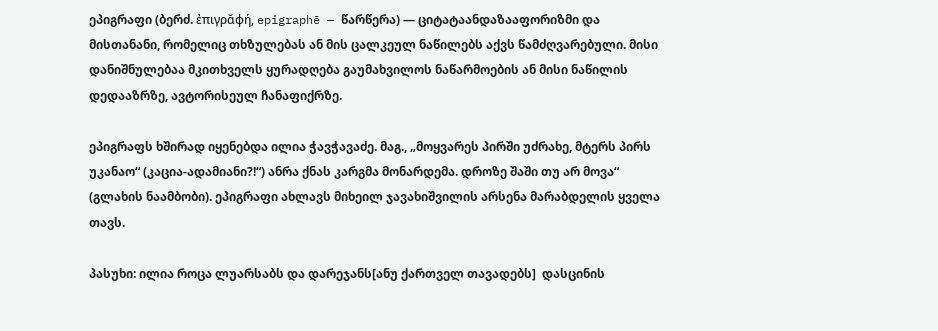ეპიგრაფი (ბერძ. ἐπιγρᾰφή, epigraphē — წარწერა) — ციტატაანდაზააფორიზმი და მისთანანი, რომელიც თხზულებას ან მის ცალკეულ ნაწილებს აქვს წამძღვარებული. მისი დანიშნულებაა მკითხველს ყურადღება გაუმახვილოს ნაწარმოების ან მისი ნაწილის დედააზრზე, ავტორისეულ ჩანაფიქრზე.

ეპიგრაფს ხშირად იყენებდა ილია ჭავჭავაძე. მაგ., „მოყვარეს პირში უძრახე, მტერს პირს უკანაო“ (კაცია-ადამიანი?!“) ანრა ქნას კარგმა მონარდემა. დროზე შაში თუ არ მოვა“ (გლახის ნაამბობი). ეპიგრაფი ახლავს მიხეილ ჯავახიშვილის არსენა მარაბდელის ყველა თავს.

პასუხი: ილია როცა ლუარსაბს და დარეჯანს[ანუ ქართველ თავადებს]  დასცინის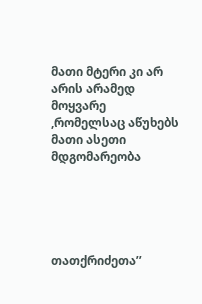მათი მტერი კი არ არის არამედ მოყვარე ,რომელსაც აწუხებს მათი ასეთი მდგომარეობა





თათქრიძეთა’’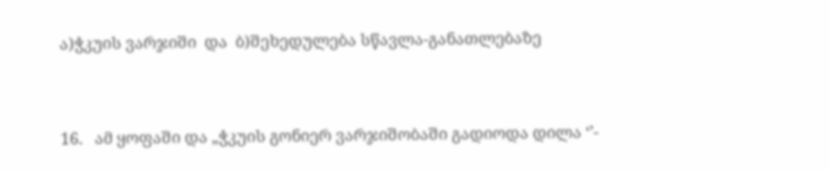ა)ჭკუის ვარჯიში  და  ბ)შეხედულება სწავლა-განათლებაზე



16.   ამ ყოფაში და „ჭკუის გონიერ ვარჯიშობაში გადიოდა დილა ‘’-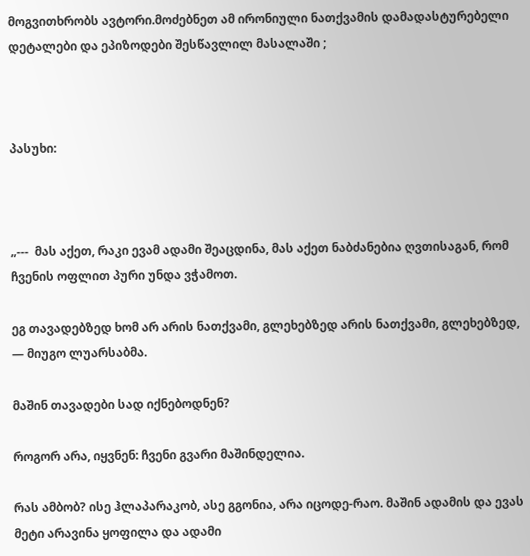მოგვითხრობს ავტორი.მოძებნეთ ამ ირონიული ნათქვამის დამადასტურებელი დეტალები და ეპიზოდები შესწავლილ მასალაში ;



პასუხი:



„---  მას აქეთ, რაკი ევამ ადამი შეაცდინა, მას აქეთ ნაბძანებია ღვთისაგან, რომ ჩვენის ოფლით პური უნდა ვჭამოთ.

ეგ თავადებზედ ხომ არ არის ნათქვამი, გლეხებზედ არის ნათქვამი, გლეხებზედ, — მიუგო ლუარსაბმა.

მაშინ თავადები სად იქნებოდნენ?

როგორ არა, იყვნენ: ჩვენი გვარი მაშინდელია.

რას ამბობ? ისე ჰლაპარაკობ, ასე გგონია, არა იცოდე-რაო. მაშინ ადამის და ევას მეტი არავინა ყოფილა და ადამი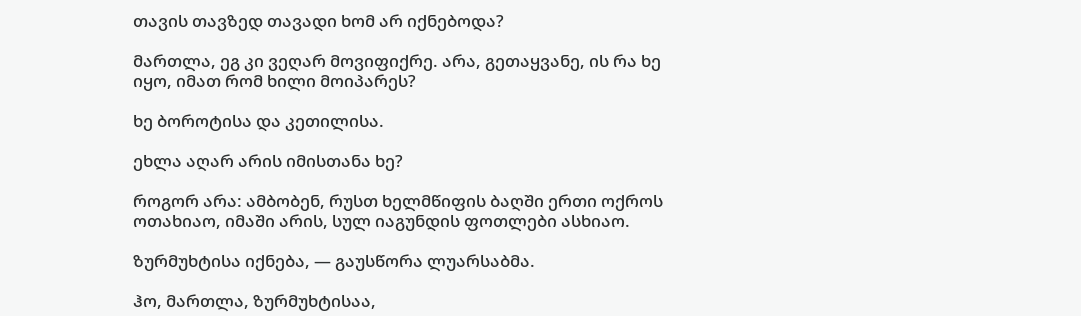თავის თავზედ თავადი ხომ არ იქნებოდა?

მართლა, ეგ კი ვეღარ მოვიფიქრე. არა, გეთაყვანე, ის რა ხე იყო, იმათ რომ ხილი მოიპარეს?

ხე ბოროტისა და კეთილისა.

ეხლა აღარ არის იმისთანა ხე?

როგორ არა: ამბობენ, რუსთ ხელმწიფის ბაღში ერთი ოქროს ოთახიაო, იმაში არის, სულ იაგუნდის ფოთლები ასხიაო.

ზურმუხტისა იქნება, — გაუსწორა ლუარსაბმა.

ჰო, მართლა, ზურმუხტისაა,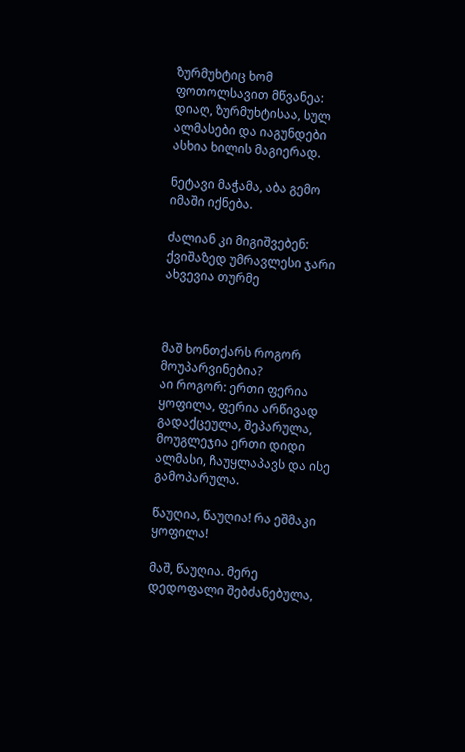ზურმუხტიც ხომ ფოთოლსავით მწვანეა: დიაღ, ზურმუხტისაა, სულ ალმასები და იაგუნდები ასხია ხილის მაგიერად.

ნეტავი მაჭამა, აბა გემო იმაში იქნება.

ძალიან კი მიგიშვებენ: ქვიშაზედ უმრავლესი ჯარი ახვევია თურმე



მაშ ხონთქარს როგორ მოუპარვინებია?
აი როგორ: ერთი ფერია ყოფილა, ფერია არწივად გადაქცეულა, შეპარულა, მოუგლეჯია ერთი დიდი ალმასი, ჩაუყლაპავს და ისე გამოპარულა.

წაუღია, წაუღია! რა ეშმაკი ყოფილა!

მაშ, წაუღია. მერე დედოფალი შებძანებულა,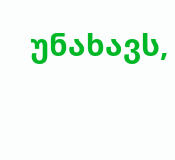უნახავს,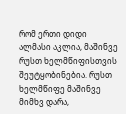რომ ერთი დიდი ალმასი აკლია, მაშინვე რუსთ ხელმწიფისთვის შეუტყობინებია. რუსთ ხელმწიფე მაშინვე მიმხვ დარა,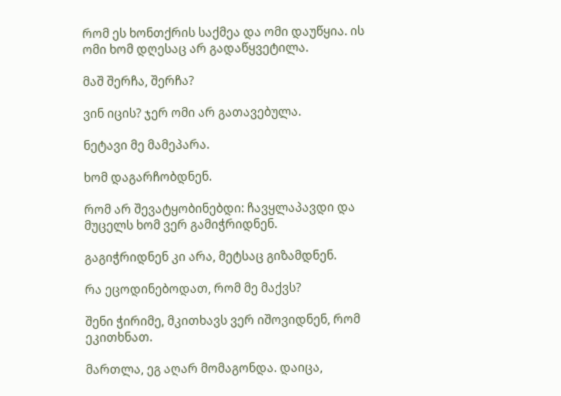რომ ეს ხონთქრის საქმეა და ომი დაუწყია. ის ომი ხომ დღესაც არ გადაწყვეტილა.

მაშ შერჩა, შერჩა?

ვინ იცის? ჯერ ომი არ გათავებულა.

ნეტავი მე მამეპარა.

ხომ დაგარჩობდნენ.

რომ არ შევატყობინებდი: ჩავყლაპავდი და მუცელს ხომ ვერ გამიჭრიდნენ.

გაგიჭრიდნენ კი არა, მეტსაც გიზამდნენ.

რა ეცოდინებოდათ, რომ მე მაქვს?

შენი ჭირიმე, მკითხავს ვერ იშოვიდნენ, რომ ეკითხნათ.

მართლა, ეგ აღარ მომაგონდა. დაიცა,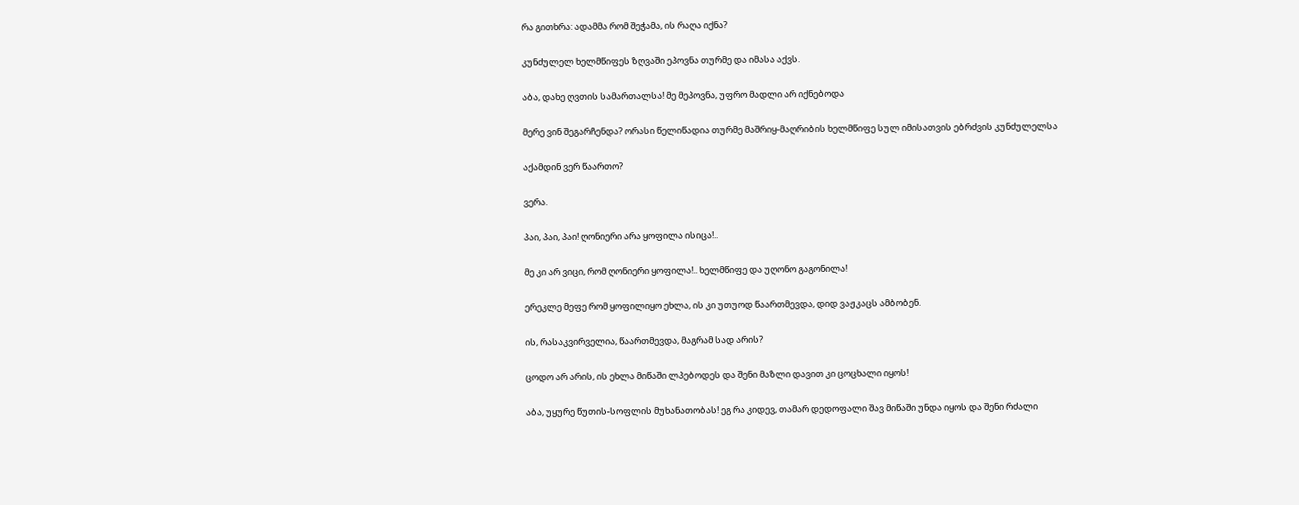რა გითხრა: ადამმა რომ შეჭამა, ის რაღა იქნა?

კუნძულელ ხელმწიფეს ზღვაში ეპოვნა თურმე და იმასა აქვს.

აბა, დახე ღვთის სამართალსა! მე მეპოვნა, უფრო მადლი არ იქნებოდა

მერე ვინ შეგარჩენდა? ორასი წელიწადია თურმე მაშრიყ-მაღრიბის ხელმწიფე სულ იმისათვის ებრძვის კუნძულელსა

აქამდინ ვერ წაართო?

ვერა.

პაი, პაი, პაი! ღონიერი არა ყოფილა ისიცა!..

მე კი არ ვიცი, რომ ღონიერი ყოფილა!.. ხელმწიფე და უღონო გაგონილა!

ერეკლე მეფე რომ ყოფილიყო ეხლა, ის კი უთუოდ წაართმევდა, დიდ ვაჟკაცს ამბობენ.

ის, რასაკვირველია, წაართმევდა, მაგრამ სად არის?

ცოდო არ არის, ის ეხლა მიწაში ლპებოდეს და შენი მაზლი დავით კი ცოცხალი იყოს!

აბა, უყურე წუთის-სოფლის მუხანათობას! ეგ რა კიდევ, თამარ დედოფალი შავ მიწაში უნდა იყოს და შენი რძალი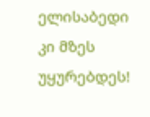ელისაბედი კი მზეს უყურებდეს!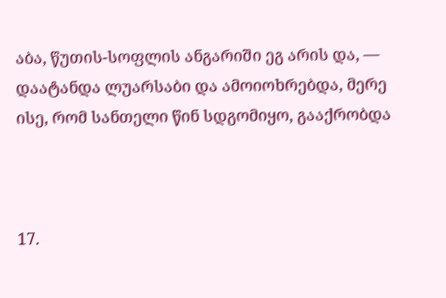აბა, წუთის-სოფლის ანგარიში ეგ არის და, — დაატანდა ლუარსაბი და ამოიოხრებდა, მერე ისე, რომ სანთელი წინ სდგომიყო, გააქრობდა



17.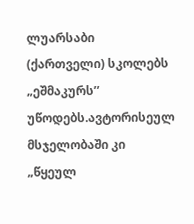ლუარსაბი (ქართველი) სკოლებს „ეშმაკურს’’ უწოდებს.ავტორისეულ მსჯელობაში კი „წყეულ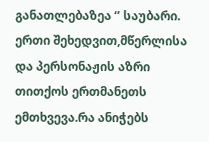განათლებაზეა ‘’ საუბარი. ერთი შეხედვით,მწერლისა და პერსონაჟის აზრი თითქოს ერთმანეთს ემთხვევა.რა ანიჭებს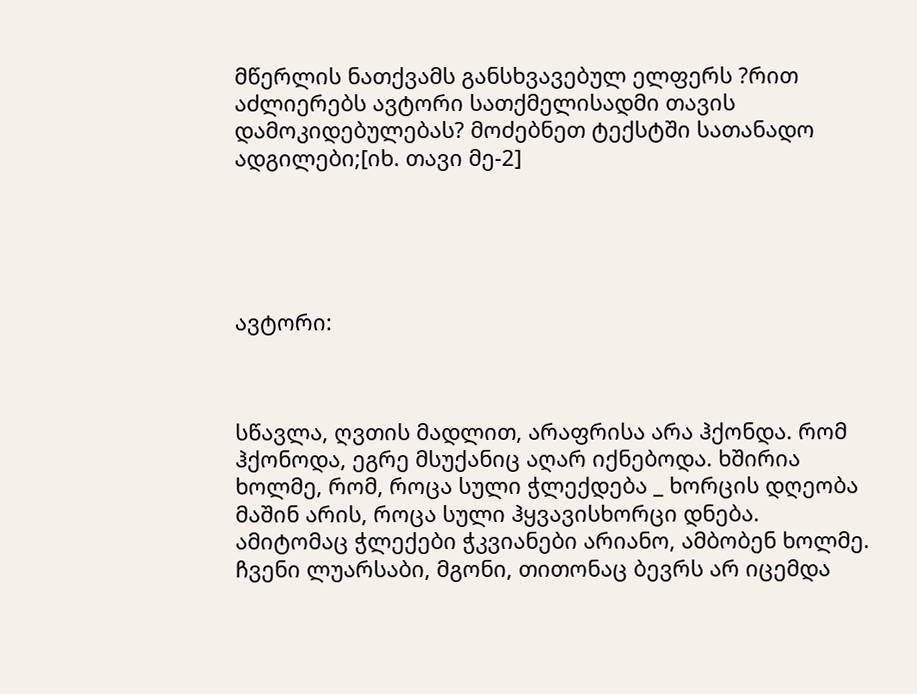მწერლის ნათქვამს განსხვავებულ ელფერს ?რით აძლიერებს ავტორი სათქმელისადმი თავის დამოკიდებულებას? მოძებნეთ ტექსტში სათანადო ადგილები;[იხ. თავი მე-2]





ავტორი:



სწავლა, ღვთის მადლით, არაფრისა არა ჰქონდა. რომ ჰქონოდა, ეგრე მსუქანიც აღარ იქნებოდა. ხშირია ხოლმე, რომ, როცა სული ჭლექდება _ ხორცის დღეობა მაშინ არის, როცა სული ჰყვავისხორცი დნება. ამიტომაც ჭლექები ჭკვიანები არიანო, ამბობენ ხოლმე. ჩვენი ლუარსაბი, მგონი, თითონაც ბევრს არ იცემდა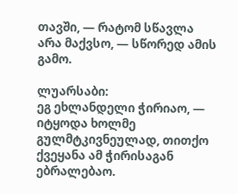თავში, — რატომ სწავლა არა მაქვსო, — სწორედ ამის გამო.

ლუარსაბი:
ეგ ეხლანდელი ჭირიაო, — იტყოდა ხოლმე გულმტკივნეულად, თითქო ქვეყანა ამ ჭირისაგან ებრალებაო.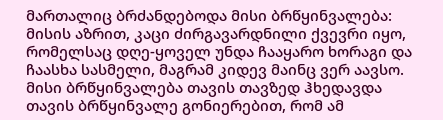მართალიც ბრძანდებოდა მისი ბრწყინვალება: მისის აზრით, კაცი ძირგავარდნილი ქვევრი იყო, რომელსაც დღე-ყოველ უნდა ჩააყარო ხორაგი და ჩაასხა სასმელი, მაგრამ კიდევ მაინც ვერ აავსო. მისი ბრწყინვალება თავის თავზედ ჰხედავდა თავის ბრწყინვალე გონიერებით, რომ ამ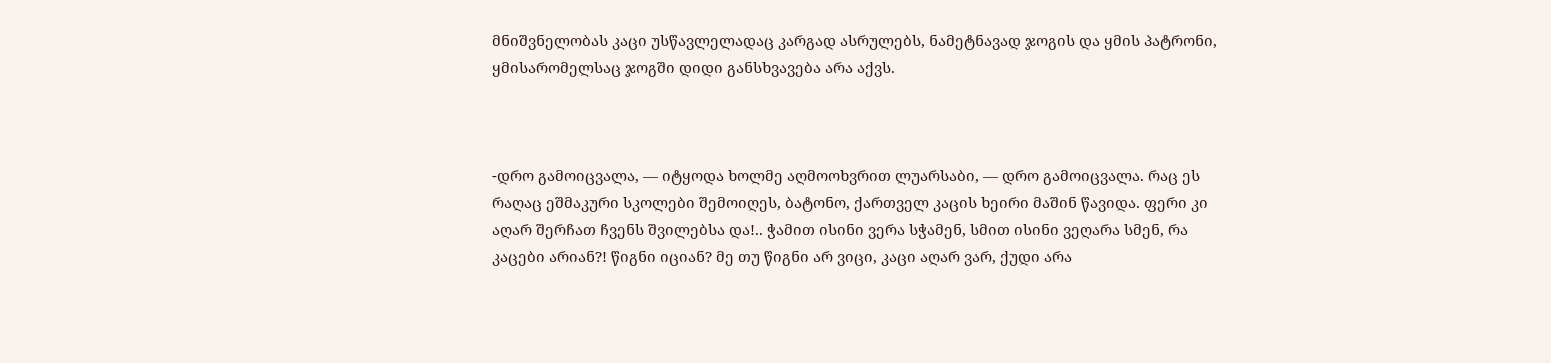მნიშვნელობას კაცი უსწავლელადაც კარგად ასრულებს, ნამეტნავად ჯოგის და ყმის პატრონი, ყმისარომელსაც ჯოგში დიდი განსხვავება არა აქვს.



-დრო გამოიცვალა, — იტყოდა ხოლმე აღმოოხვრით ლუარსაბი, — დრო გამოიცვალა. რაც ეს რაღაც ეშმაკური სკოლები შემოიღეს, ბატონო, ქართველ კაცის ხეირი მაშინ წავიდა. ფერი კი აღარ შერჩათ ჩვენს შვილებსა და!.. ჭამით ისინი ვერა სჭამენ, სმით ისინი ვეღარა სმენ, რა კაცები არიან?! წიგნი იციან? მე თუ წიგნი არ ვიცი, კაცი აღარ ვარ, ქუდი არა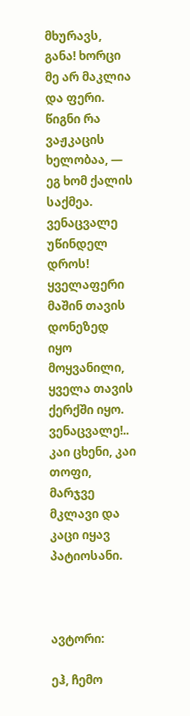მხურავს, განა! ხორცი მე არ მაკლია და ფერი. წიგნი რა ვაჟკაცის ხელობაა, — ეგ ხომ ქალის საქმეა. ვენაცვალე უწინდელ დროს! ყველაფერი მაშინ თავის დონეზედ იყო მოყვანილი, ყველა თავის ქერქში იყო. ვენაცვალე!.. კაი ცხენი, კაი თოფი, მარჯვე მკლავი და კაცი იყავ პატიოსანი.



ავტორი:

ეჰ, ჩემო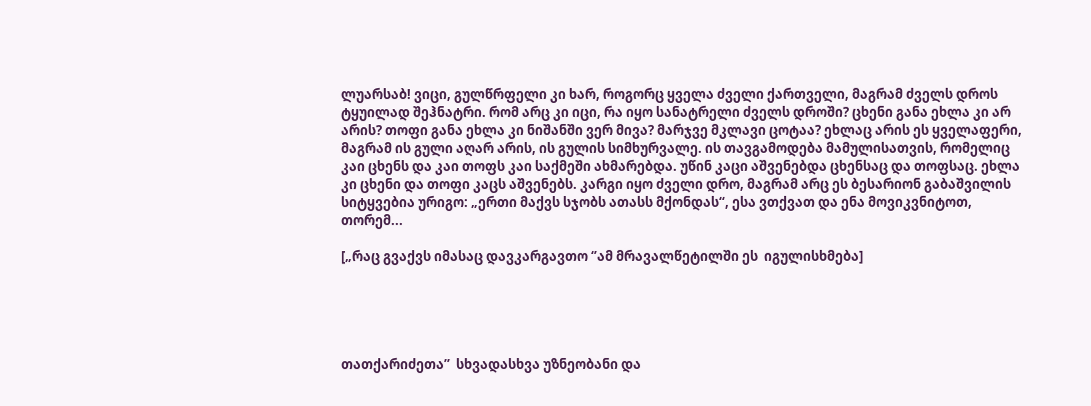ლუარსაბ! ვიცი, გულწრფელი კი ხარ, როგორც ყველა ძველი ქართველი, მაგრამ ძველს დროს ტყუილად შეჰნატრი. რომ არც კი იცი, რა იყო სანატრელი ძველს დროში? ცხენი განა ეხლა კი არ არის? თოფი განა ეხლა კი ნიშანში ვერ მივა? მარჯვე მკლავი ცოტაა? ეხლაც არის ეს ყველაფერი, მაგრამ ის გული აღარ არის, ის გულის სიმხურვალე. ის თავგამოდება მამულისათვის, რომელიც კაი ცხენს და კაი თოფს კაი საქმეში ახმარებდა. უწინ კაცი აშვენებდა ცხენსაც და თოფსაც. ეხლა კი ცხენი და თოფი კაცს აშვენებს. კარგი იყო ძველი დრო, მაგრამ არც ეს ბესარიონ გაბაშვილის სიტყვებია ურიგო: „ერთი მაქვს სჯობს ათასს მქონდას“, ესა ვთქვათ და ენა მოვიკვნიტოთ, თორემ...

[„რაც გვაქვს იმასაც დავკარგავთო ‘’ამ მრავალწეტილში ეს  იგულისხმება]





თათქარიძეთა’’  სხვადასხვა უზნეობანი და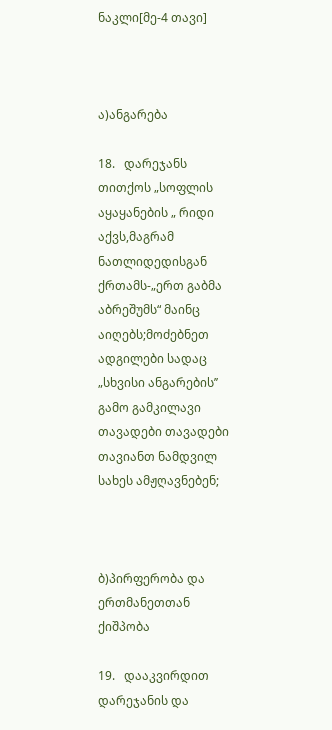ნაკლი[მე-4 თავი]



ა)ანგარება

18.   დარეჯანს თითქოს „სოფლის აყაყანების „ რიდი აქვს,მაგრამ ნათლიდედისგან ქრთამს-„ერთ გაბმა აბრეშუმს“ მაინც აიღებს;მოძებნეთ ადგილები სადაც „სხვისი ანგარების’’ გამო გამკილავი თავადები თავადები თავიანთ ნამდვილ სახეს ამჟღავნებენ;



ბ)პირფერობა და ერთმანეთთან ქიშპობა

19.   დააკვირდით დარეჯანის და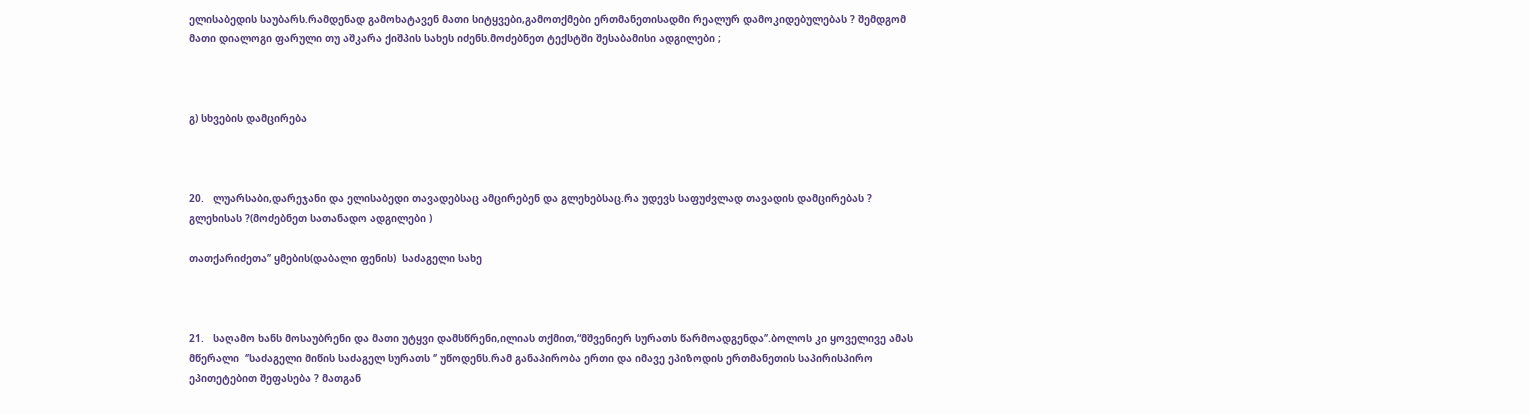ელისაბედის საუბარს.რამდენად გამოხატავენ მათი სიტყვები,გამოთქმები ერთმანეთისადმი რეალურ დამოკიდებულებას ? შემდგომ მათი დიალოგი ფარული თუ აშკარა ქიშპის სახეს იძენს.მოძებნეთ ტექსტში შესაბამისი ადგილები ;



გ) სხვების დამცირება



20.   ლუარსაბი,დარეჯანი და ელისაბედი თავადებსაც ამცირებენ და გლეხებსაც.რა უდევს საფუძვლად თავადის დამცირებას ? გლეხისას ?(მოძებნეთ სათანადო ადგილები )

თათქარიძეთა’’ ყმების(დაბალი ფენის)  საძაგელი სახე



21.   საღამო ხანს მოსაუბრენი და მათი უტყვი დამსწრენი,ილიას თქმით,“მშვენიერ სურათს წარმოადგენდა’’.ბოლოს კი ყოველივე ამას მწერალი  ‘’საძაგელი მიწის საძაგელ სურათს ‘’ უწოდენს.რამ განაპირობა ერთი და იმავე ეპიზოდის ერთმანეთის საპირისპირო ეპითეტებით შეფასება ? მათგან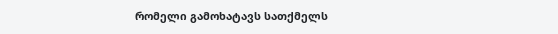რომელი გამოხატავს სათქმელს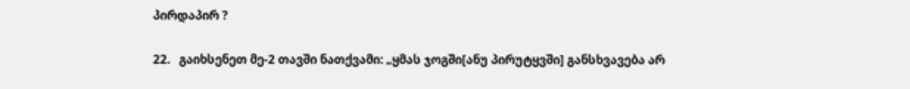პირდაპირ ?

22.   გაიხსენეთ მე-2 თავში ნათქვამი: „ყმას ჯოგში[ანუ პირუტყვში] განსხვავება არ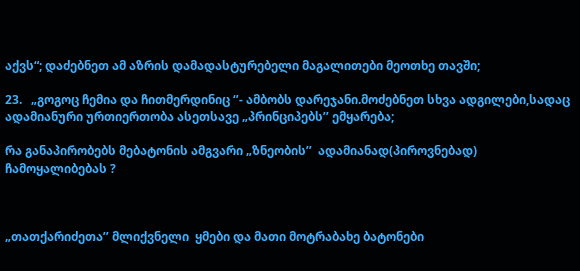აქვს“; დაძებნეთ ამ აზრის დამადასტურებელი მაგალითები მეოთხე თავში;

23.   „გოგოც ჩემია და ჩითმერდინიც ‘’- ამბობს დარეჯანი.მოძებნეთ სხვა ადგილები,სადაც ადამიანური ურთიერთობა ასეთსავე „პრინციპებს’’ ემყარება;

რა განაპირობებს მებატონის ამგვარი „ზნეობის’’  ადამიანად(პიროვნებად) ჩამოყალიბებას ?



„თათქარიძეთა’’ მლიქვნელი  ყმები და მათი მოტრაბახე ბატონები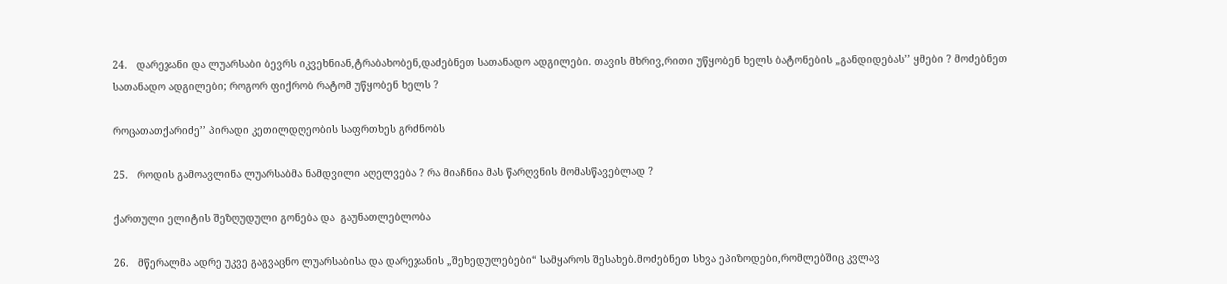24.   დარეჯანი და ლუარსაბი ბევრს იკვეხნიან,ტრაბახობენ,დაძებნეთ სათანადო ადგილები. თავის მხრივ,რითი უწყობენ ხელს ბატონების „განდიდებას’’ ყმები ? მოძებნეთ სათანადო ადგილები; როგორ ფიქრობ რატომ უწყობენ ხელს ?

როცათათქარიძე’’ პირადი კეთილდღეობის საფრთხეს გრძნობს

25.   როდის გამოავლინა ლუარსაბმა ნამდვილი აღელვება ? რა მიაჩნია მას წარღვნის მომასწავებლად ?

ქართული ელიტის შეზღუდული გონება და  გაუნათლებლობა

26.   მწერალმა ადრე უკვე გაგვაცნო ლუარსაბისა და დარეჯანის „შეხედულებები“ სამყაროს შესახებ.მოძებნეთ სხვა ეპიზოდები,რომლებშიც კვლავ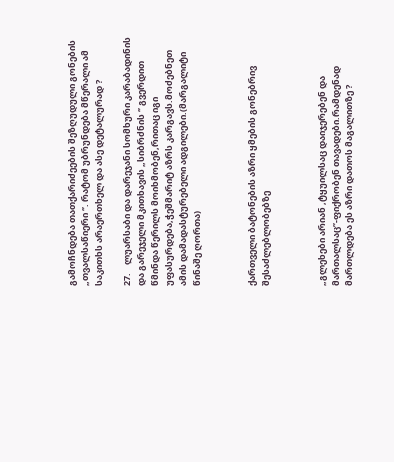გამოჩნდება თათქარიძეების შეზღუდული გონების „თვალსაწიერი ‘’. რატომ უბრუნდება მწერალი ამ საკითხს არაერთხელ და ასე დეტალურად ?

27.    ლუარსაბი და დარეჯანი სომხური კარაბადინის და გარეჯელი მკითხავის „სიბრძნის ‘’ გვერდით წმინდა წერილს მოიხმობენ,რითაც იგი უფასურდება,ჭეშმარიტ აზრს კარგავს.მოძებნეთ ამის დამადასტურებელი ადგილები.(მარგალიტი წინაშე ღორთა)



ქართველი ბატონების აზრი ყმების გონებრივ შესაძლებლობებზე



„გლეხები არიან ,ტყუილსაც დაიჯერებენ და მართალსაც’’-ფიქრობენ თავადები.რამდენად მართლდება ეს აზრი დათოს მაგალითზე ?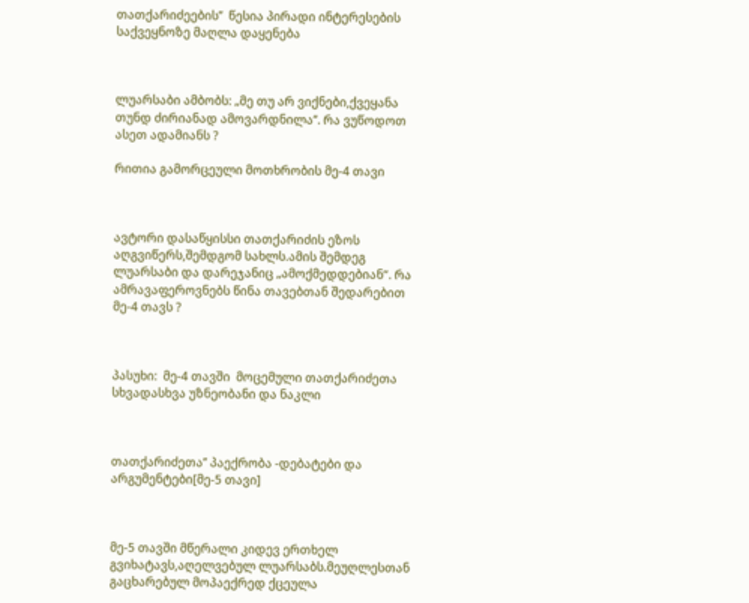თათქარიძეების’’  წესია პირადი ინტერესების საქვეყნოზე მაღლა დაყენება



ლუარსაბი ამბობს: „მე თუ არ ვიქნები,ქვეყანა თუნდ ძირიანად ამოვარდნილა’’. რა ვუწოდოთ ასეთ ადამიანს ?

რითია გამორცეული მოთხრობის მე-4 თავი



ავტორი დასაწყისსი თათქარიძის ეზოს აღგვიწერს,შემდგომ სახლს.ამის შემდეგ ლუარსაბი და დარეჯანიც „ამოქმედდებიან“. რა ამრავაფეროვნებს წინა თავებთან შედარებით მე-4 თავს ?



პასუხი:  მე-4 თავში  მოცემული თათქარიძეთა  სხვადასხვა უზნეობანი და ნაკლი



თათქარიძეთა’’ პაექრობა -დებატები და არგუმენტები[მე-5 თავი]



მე-5 თავში მწერალი კიდევ ერთხელ გვიხატავს,აღელვებულ ლუარსაბს.მეუღლესთან გაცხარებულ მოპაექრედ ქცეულა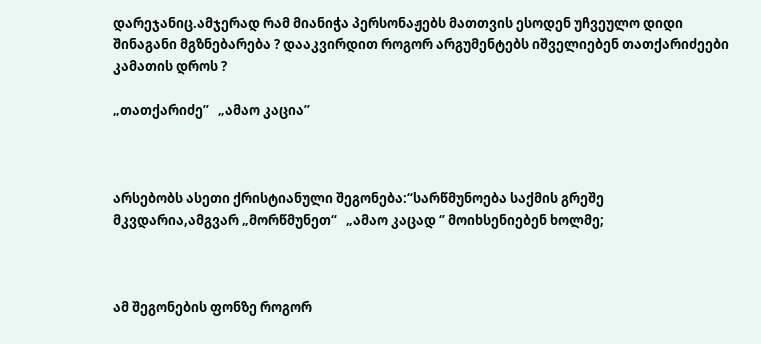დარეჯანიც.ამჯერად რამ მიანიჭა პერსონაჟებს მათთვის ესოდენ უჩვეულო დიდი შინაგანი მგზნებარება ? დააკვირდით როგორ არგუმენტებს იშველიებენ თათქარიძეები კამათის დროს ?

„თათქარიძე’’   „ამაო კაცია’’



არსებობს ასეთი ქრისტიანული შეგონება:“სარწმუნოება საქმის გრეშე მკვდარია,ამგვარ „მორწმუნეთ“   „ამაო კაცად ‘’ მოიხსენიებენ ხოლმე;



ამ შეგონების ფონზე როგორ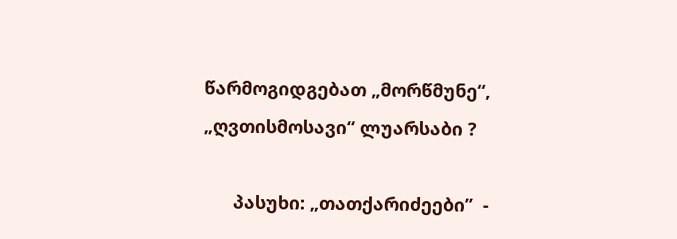წარმოგიდგებათ „მორწმუნე“, „ღვთისმოსავი“ ლუარსაბი ?

      პასუხი: „თათქარიძეები’’  -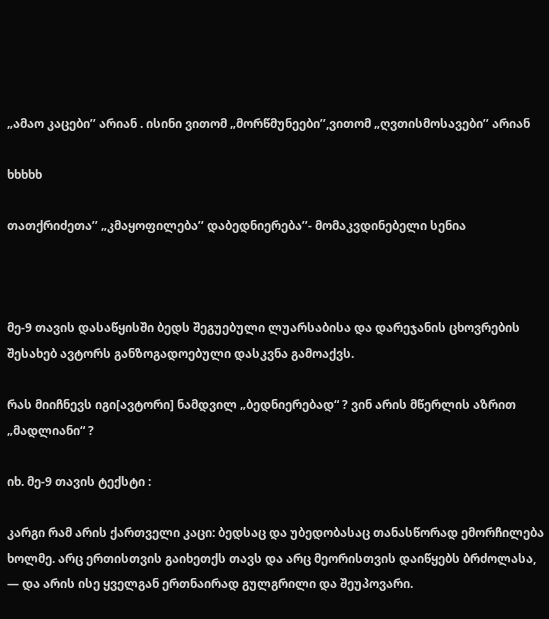„ამაო კაცები’’ არიან . ისინი ვითომ „მორწმუნეები’’,ვითომ „ღვთისმოსავები’’ არიან

ხხხხხ

თათქრიძეთა’’ „კმაყოფილება’’ დაბედნიერება’’- მომაკვდინებელი სენია



მე-9 თავის დასაწყისში ბედს შეგუებული ლუარსაბისა და დარეჯანის ცხოვრების შესახებ ავტორს განზოგადოებული დასკვნა გამოაქვს.

რას მიიჩნევს იგი[ავტორი] ნამდვილ „ბედნიერებად“ ? ვინ არის მწერლის აზრით „მადლიანი“ ?

იხ. მე-9 თავის ტექსტი :

კარგი რამ არის ქართველი კაცი: ბედსაც და უბედობასაც თანასწორად ემორჩილება ხოლმე. არც ერთისთვის გაიხეთქს თავს და არც მეორისთვის დაიწყებს ბრძოლასა, — და არის ისე ყველგან ერთნაირად გულგრილი და შეუპოვარი.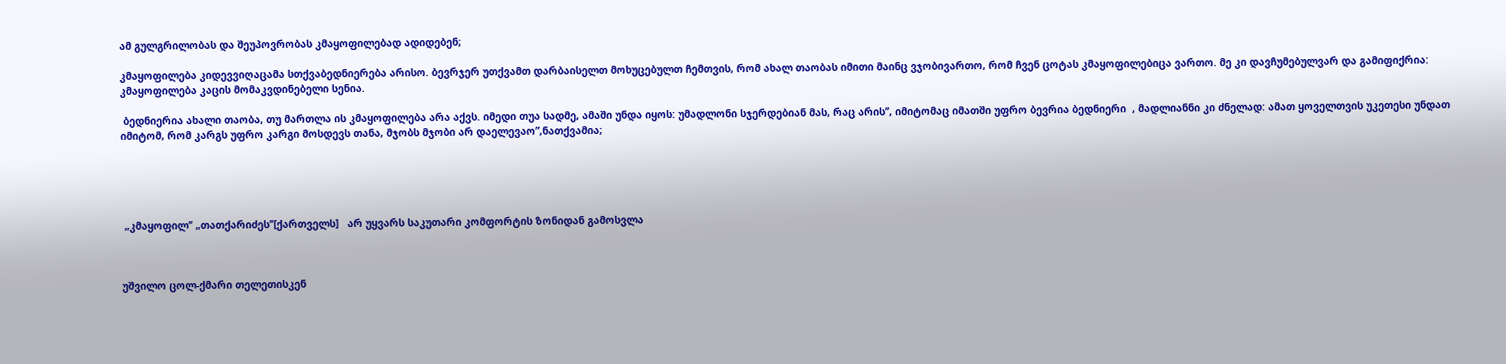ამ გულგრილობას და შეუპოვრობას კმაყოფილებად ადიდებენ;

კმაყოფილება კიდევვიღაცამა სთქვაბედნიერება არისო. ბევრჯერ უთქვამთ დარბაისელთ მოხუცებულთ ჩემთვის, რომ ახალ თაობას იმითი მაინც ვჯობივართო, რომ ჩვენ ცოტას კმაყოფილებიცა ვართო. მე კი დავჩუმებულვარ და გამიფიქრია: კმაყოფილება კაცის მომაკვდინებელი სენია.

 ბედნიერია ახალი თაობა, თუ მართლა ის კმაყოფილება არა აქვს. იმედი თუა სადმე, ამაში უნდა იყოს: უმადლონი სჯერდებიან მას, რაც არის’’, იმიტომაც იმათში უფრო ბევრია ბედნიერი  , მადლიანნი კი ძნელად: ამათ ყოველთვის უკეთესი უნდათ იმიტომ, რომ კარგს უფრო კარგი მოსდევს თანა, მჯობს მჯობი არ დაელევაო”,ნათქვამია;





 „კმაყოფილ’’ „თათქარიძეს’’[ქართველს]   არ უყვარს საკუთარი კომფორტის ზონიდან გამოსვლა



უშვილო ცოლ-ქმარი თელეთისკენ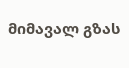მიმავალ გზას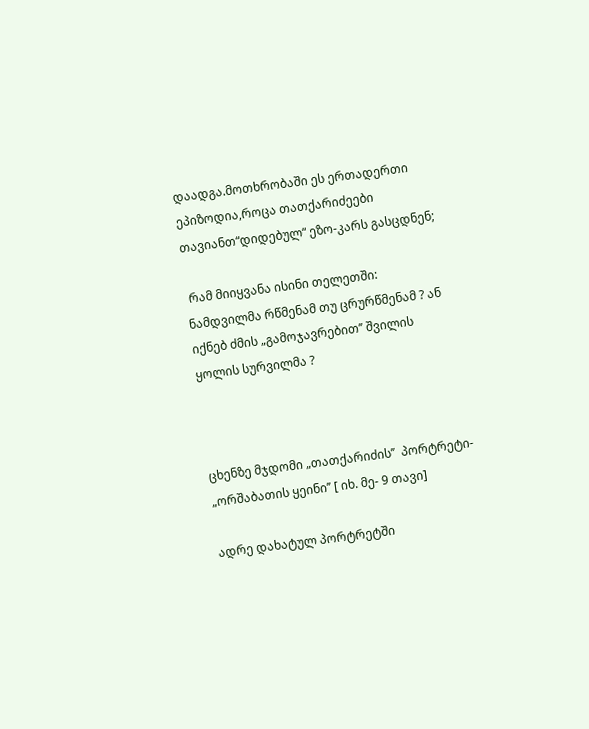დაადგა.მოთხრობაში ეს ერთადერთი ეპიზოდია,როცა თათქარიძეები თავიანთ“დიდებულ“ ეზო-კარს გასცდნენ;

 რამ მიიყვანა ისინი თელეთში: ნამდვილმა რწმენამ თუ ცრურწმენამ ? ან იქნებ ძმის „გამოჯავრებით’’ შვილის ყოლის სურვილმა ?



ცხენზე მჯდომი „თათქარიძის’’  პორტრეტი- „ორშაბათის ყეინი’’ [ იხ. მე- 9 თავი]

ადრე დახატულ პორტრეტში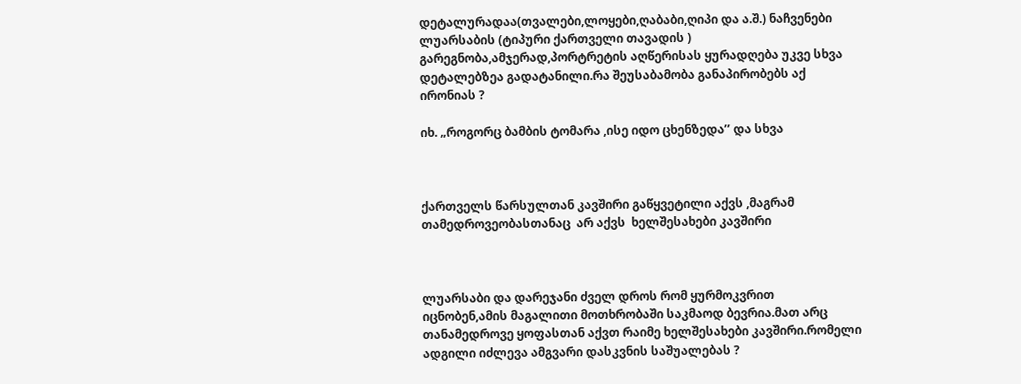დეტალურადაა(თვალები,ლოყები,ღაბაბი,ღიპი და ა.შ.) ნაჩვენები ლუარსაბის (ტიპური ქართველი თავადის ) გარეგნობა,ამჯერად,პორტრეტის აღწერისას ყურადღება უკვე სხვა დეტალებზეა გადატანილი.რა შეუსაბამობა განაპირობებს აქ ირონიას ?

იხ. „როგორც ბამბის ტომარა ,ისე იდო ცხენზედა’’ და სხვა



ქართველს წარსულთან კავშირი გაწყვეტილი აქვს ,მაგრამ თამედროვეობასთანაც  არ აქვს  ხელშესახები კავშირი



ლუარსაბი და დარეჯანი ძველ დროს რომ ყურმოკვრით იცნობენ,ამის მაგალითი მოთხრობაში საკმაოდ ბევრია.მათ არც თანამედროვე ყოფასთან აქვთ რაიმე ხელშესახები კავშირი.რომელი ადგილი იძლევა ამგვარი დასკვნის საშუალებას ?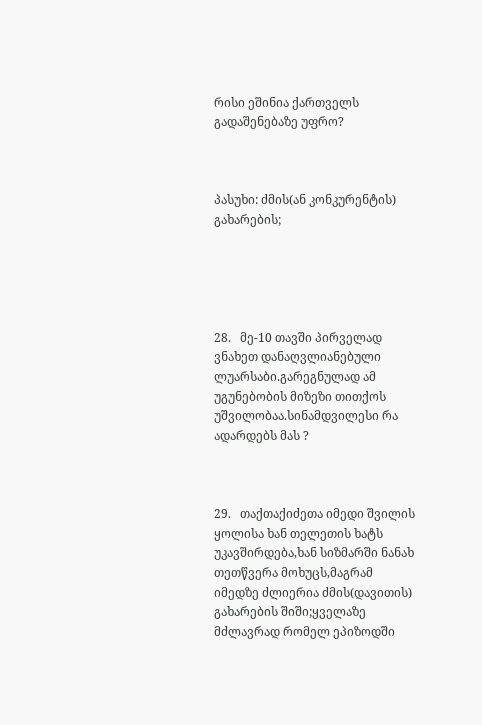რისი ეშინია ქართველს გადაშენებაზე უფრო?



პასუხი: ძმის(ან კონკურენტის) გახარების;





28.   მე-10 თავში პირველად ვნახეთ დანაღვლიანებული ლუარსაბი.გარეგნულად ამ უგუნებობის მიზეზი თითქოს უშვილობაა.სინამდვილესი რა ადარდებს მას ?



29.   თაქთაქიძეთა იმედი შვილის ყოლისა ხან თელეთის ხატს უკავშირდება,ხან სიზმარში ნანახ თეთწვერა მოხუცს,მაგრამ იმედზე ძლიერია ძმის(დავითის) გახარების შიში;ყველაზე მძლავრად რომელ ეპიზოდში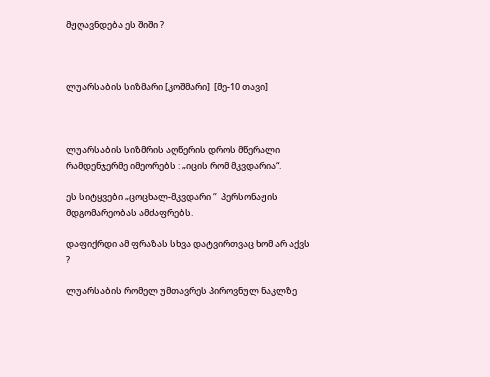მჟღავნდება ეს შიში ?



ლუარსაბის სიზმარი [კოშმარი]  [მე-10 თავი]



ლუარსაბის სიზმრის აღწერის დროს მწერალი რამდენჯერმე იმეორებს : „იცის რომ მკვდარია“.

ეს სიტყვები „ცოცხალ-მკვდარი ‘’  პერსონაჟის მდგომარეობას ამძაფრებს.

დაფიქრდი ამ ფრაზას სხვა დატვირთვაც ხომ არ აქვს ?

ლუარსაბის რომელ უმთავრეს პიროვნულ ნაკლზე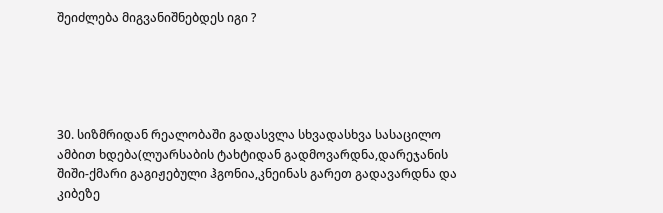შეიძლება მიგვანიშნებდეს იგი ?





30. სიზმრიდან რეალობაში გადასვლა სხვადასხვა სასაცილო ამბით ხდება(ლუარსაბის ტახტიდან გადმოვარდნა,დარეჯანის შიში-ქმარი გაგიჟებული ჰგონია,კნეინას გარეთ გადავარდნა და კიბეზე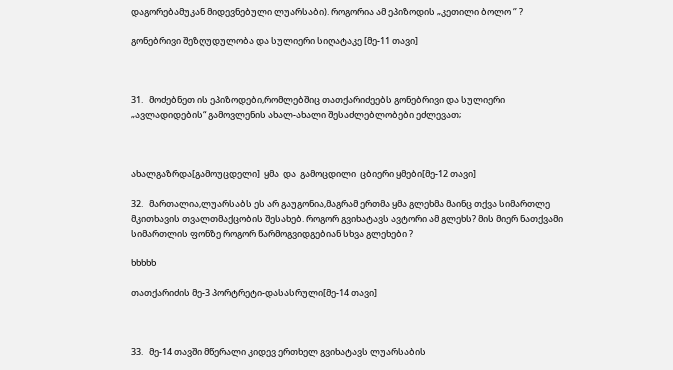დაგორებამუკან მიდევნებული ლუარსაბი). როგორია ამ ეპიზოდის „კეთილი ბოლო ‘’ ?

გონებრივი შეზღუდულობა და სულიერი სიღატაკე [მე-11 თავი]



31.   მოძებნეთ ის ეპიზოდები,რომლებშიც თათქარიძეებს გონებრივი და სულიერი „ავლადიდების“ გამოვლენის ახალ-ახალი შესაძლებლობები ეძლევათ;



ახალგაზრდა[გამოუცდელი]  ყმა  და  გამოცდილი  ცბიერი ყმები[მე-12 თავი]

32.   მართალია,ლუარსაბს ეს არ გაუგონია,მაგრამ ერთმა ყმა გლეხმა მაინც თქვა სიმართლე მკითხავის თვალთმაქცობის შესახებ. როგორ გვიხატავს ავტორი ამ გლეხს? მის მიერ ნათქვამი სიმართლის ფონზე როგორ წარმოგვიდგებიან სხვა გლეხები ?

ხხხხხ

თათქარიძის მე-3 პორტრეტი-დასასრული[მე-14 თავი]



33.   მე-14 თავში მწერალი კიდევ ერთხელ გვიხატავს ლუარსაბის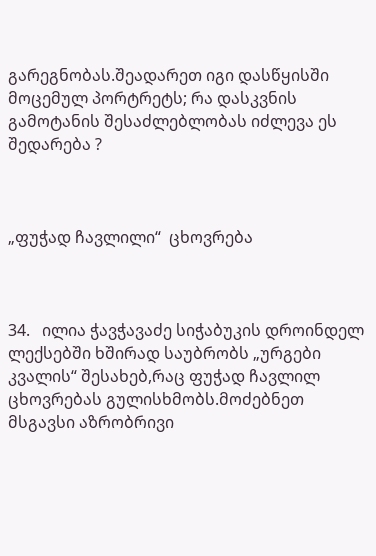გარეგნობას.შეადარეთ იგი დასწყისში მოცემულ პორტრეტს; რა დასკვნის გამოტანის შესაძლებლობას იძლევა ეს შედარება ?



„ფუჭად ჩავლილი“  ცხოვრება



34.   ილია ჭავჭავაძე სიჭაბუკის დროინდელ ლექსებში ხშირად საუბრობს „ურგები კვალის“ შესახებ,რაც ფუჭად ჩავლილ ცხოვრებას გულისხმობს.მოძებნეთ მსგავსი აზრობრივი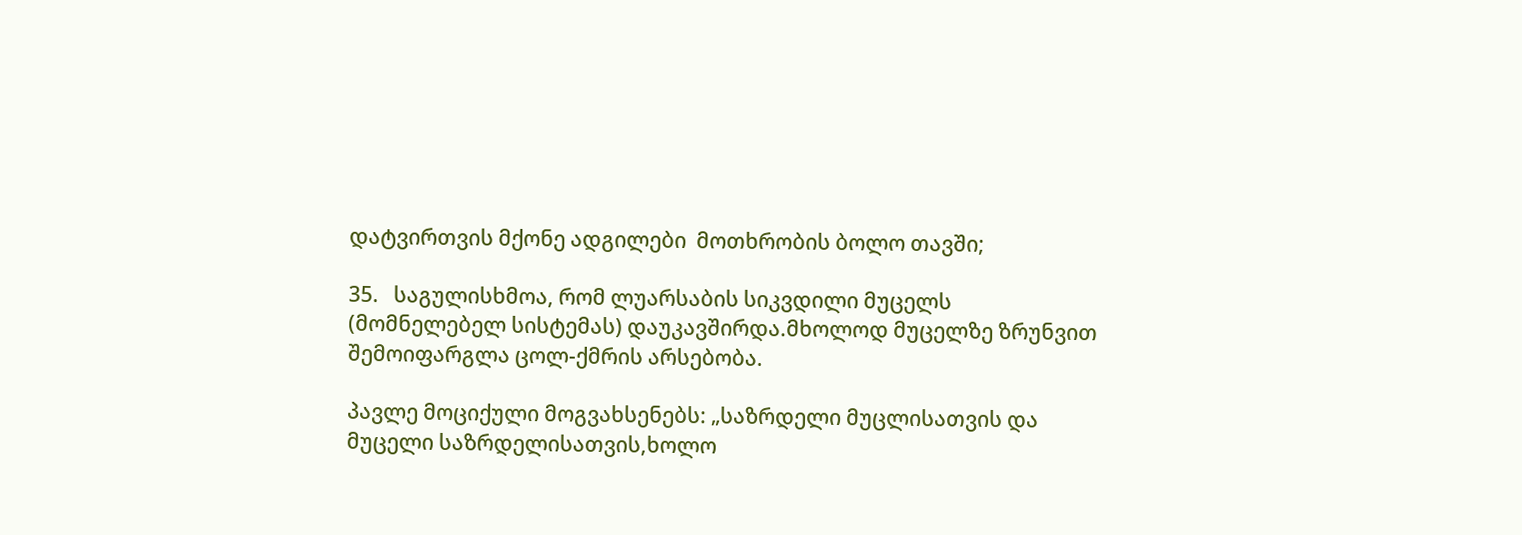დატვირთვის მქონე ადგილები  მოთხრობის ბოლო თავში;

35.   საგულისხმოა, რომ ლუარსაბის სიკვდილი მუცელს (მომნელებელ სისტემას) დაუკავშირდა.მხოლოდ მუცელზე ზრუნვით შემოიფარგლა ცოლ-ქმრის არსებობა.

პავლე მოციქული მოგვახსენებს: „საზრდელი მუცლისათვის და მუცელი საზრდელისათვის,ხოლო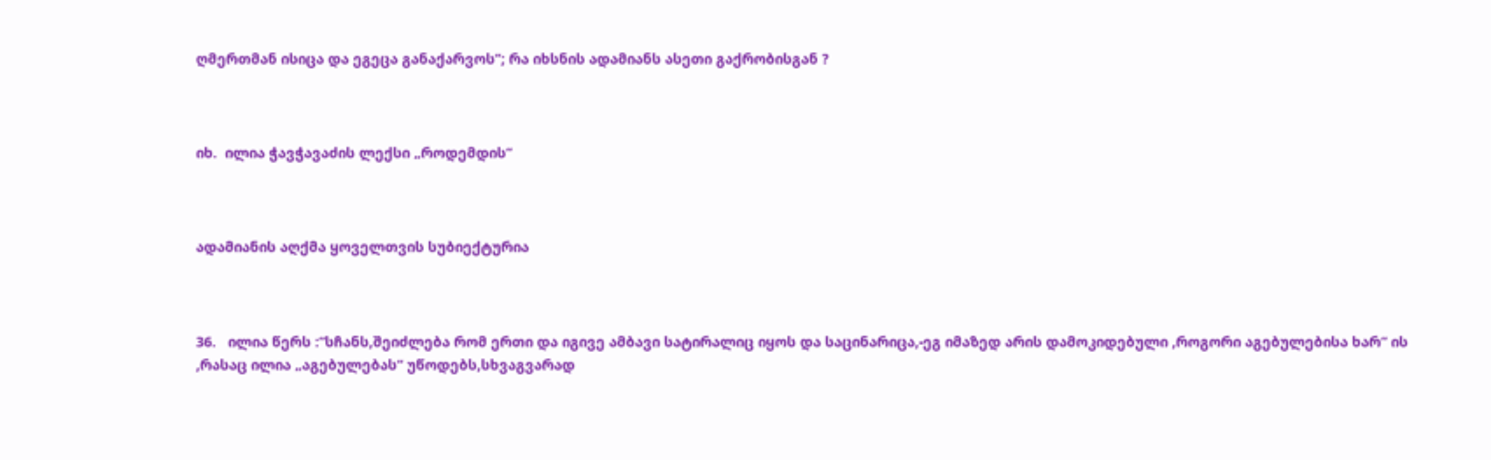ღმერთმან ისიცა და ეგეცა განაქარვოს’’; რა იხსნის ადამიანს ასეთი გაქრობისგან ?



იხ.  ილია ჭავჭავაძის ლექსი „როდემდის“



ადამიანის აღქმა ყოველთვის სუბიექტურია



36.   ილია წერს :“სჩანს,შეიძლება რომ ერთი და იგივე ამბავი სატირალიც იყოს და საცინარიცა,-ეგ იმაზედ არის დამოკიდებული ,როგორი აგებულებისა ხარ“ ის ,რასაც ილია „აგებულებას“ უწოდებს,სხვაგვარად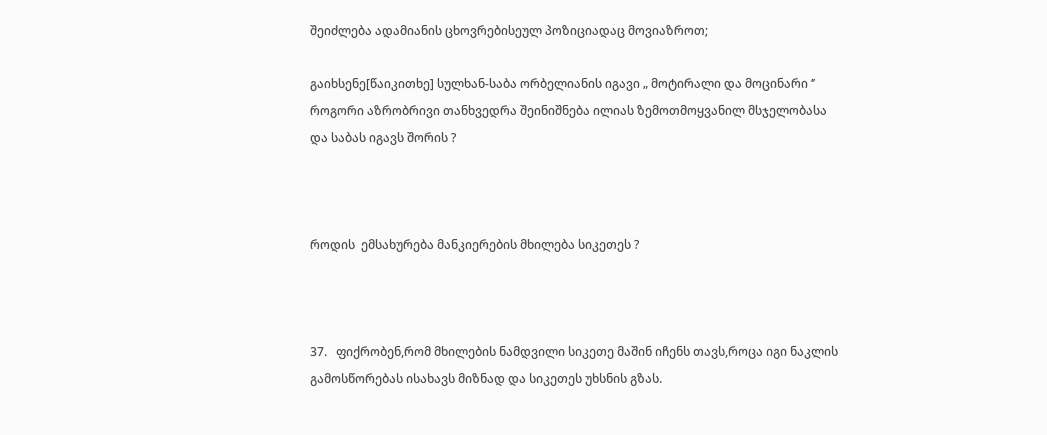შეიძლება ადამიანის ცხოვრებისეულ პოზიციადაც მოვიაზროთ;

გაიხსენე[წაიკითხე] სულხან-საბა ორბელიანის იგავი „ მოტირალი და მოცინარი ‘’ როგორი აზრობრივი თანხვედრა შეინიშნება ილიას ზემოთმოყვანილ მსჯელობასა და საბას იგავს შორის ?



როდის  ემსახურება მანკიერების მხილება სიკეთეს ?



37.   ფიქრობენ,რომ მხილების ნამდვილი სიკეთე მაშინ იჩენს თავს,როცა იგი ნაკლის გამოსწორებას ისახავს მიზნად და სიკეთეს უხსნის გზას.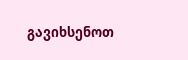გავიხსენოთ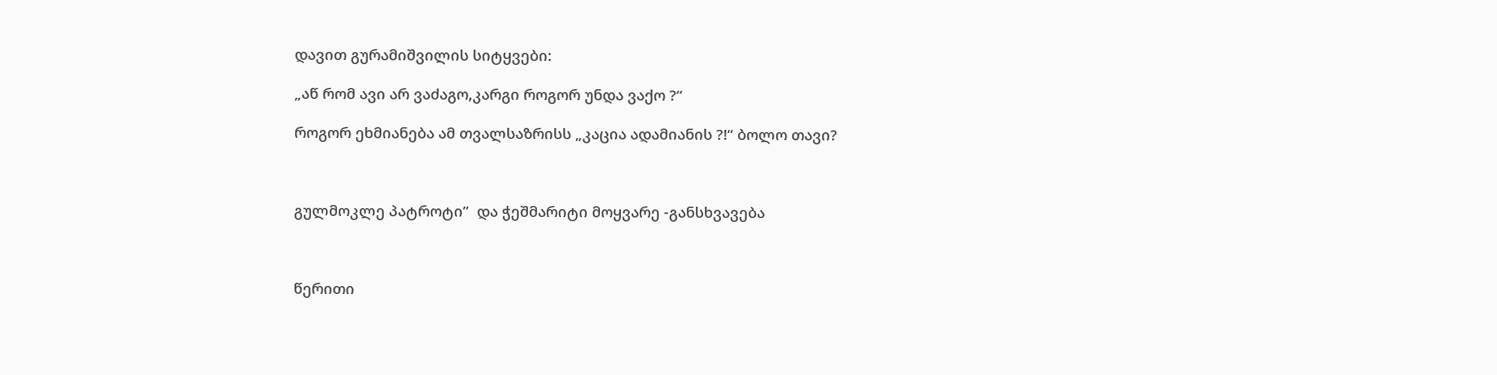დავით გურამიშვილის სიტყვები:

„აწ რომ ავი არ ვაძაგო,კარგი როგორ უნდა ვაქო ?“

როგორ ეხმიანება ამ თვალსაზრისს „კაცია ადამიანის ?!“ ბოლო თავი?



გულმოკლე პატროტი’’  და ჭეშმარიტი მოყვარე -განსხვავება



წერითი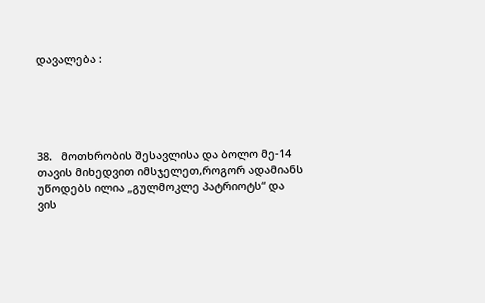დავალება :





38.   მოთხრობის შესავლისა და ბოლო მე-14 თავის მიხედვით იმსჯელეთ,როგორ ადამიანს უწოდებს ილია „გულმოკლე პატრიოტს“ და ვის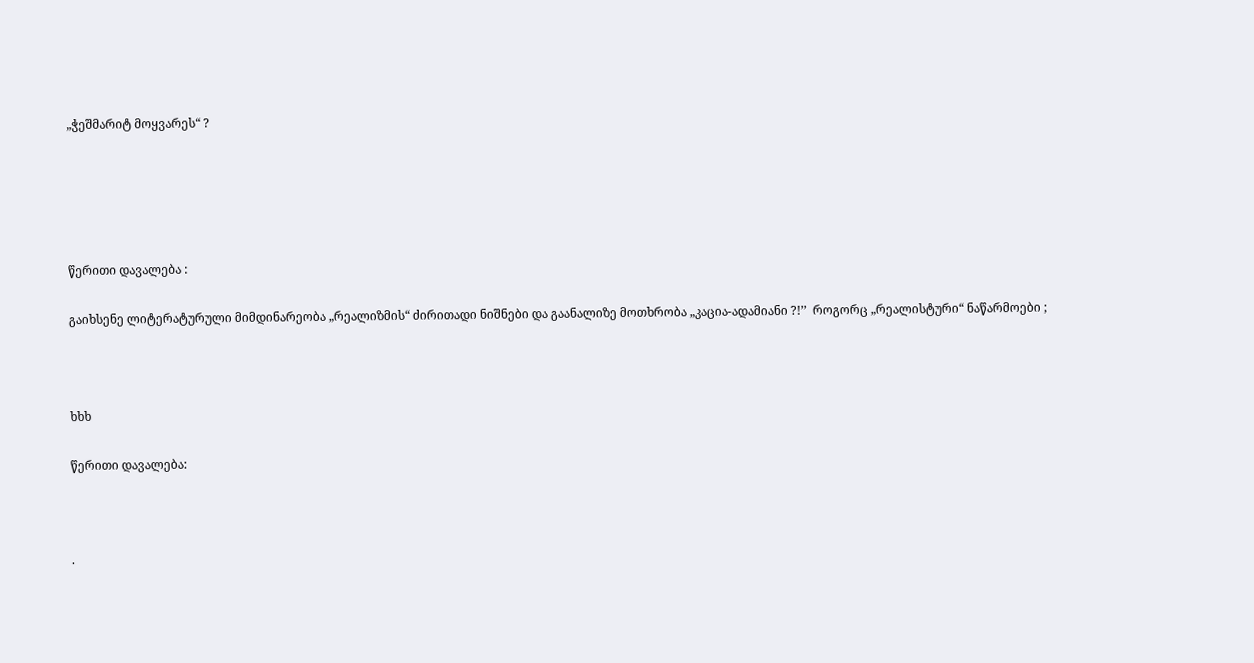„ჭეშმარიტ მოყვარეს“ ?





წერითი დავალება :

გაიხსენე ლიტერატურული მიმდინარეობა „რეალიზმის“ ძირითადი ნიშნები და გაანალიზე მოთხრობა „კაცია-ადამიანი ?!’’  როგორც „რეალისტური“ ნაწარმოები ;



ხხხ

წერითი დავალება:



·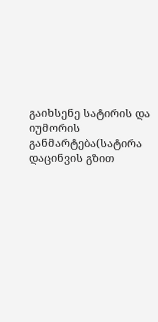გაიხსენე სატირის და იუმორის განმარტება(სატირა დაცინვის გზით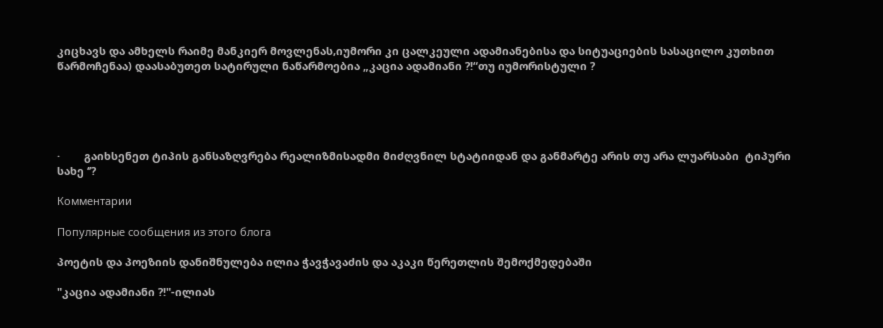კიცხავს და ამხელს რაიმე მანკიერ მოვლენას,იუმორი კი ცალკეული ადამიანებისა და სიტუაციების სასაცილო კუთხით წარმოჩენაა) დაასაბუთეთ სატირული ნაწარმოებია „კაცია ადამიანი ?!“თუ იუმორისტული ?





·        გაიხსენეთ ტიპის განსაზღვრება რეალიზმისადმი მიძღვნილ სტატიიდან და განმარტე არის თუ არა ლუარსაბი  ტიპური სახე ‘’?

Комментарии

Популярные сообщения из этого блога

პოეტის და პოეზიის დანიშნულება ილია ჭავჭავაძის და აკაკი წერეთლის შემოქმედებაში

"კაცია ადამიანი ?!"-ილიას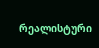რეალისტური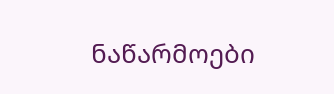ნაწარმოები